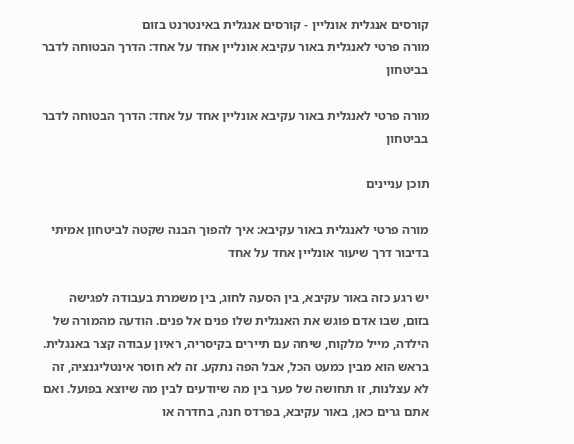קורסים אנגלית אונליין - קורסים אנגלית באינטרנט בזום
מורה פרטי לאנגלית באור עקיבא אונליין אחד על אחד: הדרך הבטוחה לדבר בביטחון

מורה פרטי לאנגלית באור עקיבא אונליין אחד על אחד: הדרך הבטוחה לדבר בביטחון

תוכן עניינים

מורה פרטי לאנגלית באור עקיבא: איך להפוך הבנה שקטה לביטחון אמיתי בדיבור דרך שיעור אונליין אחד על אחד

יש רגע כזה באור עקיבא, בין הסעה לחוג, בין משמרת בעבודה לפגישה בזום, שבו אדם פוגש את האנגלית שלו פנים אל פנים. הודעה מהמורה של הילדה, מייל מלקוח, שיחה עם תיירים בקיסריה, ראיון עבודה קצר באנגלית. בראש הוא מבין כמעט הכל, אבל הפה נתקע. זה לא חוסר אינטליגנציה, זה לא עצלנות, זו תחושה של פער בין מה שיודעים לבין מה שיוצא בפועל. ואם אתם גרים כאן, באור עקיבא, בפרדס חנה, בחדרה או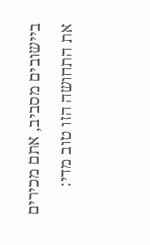ביישובים מסביב, אתם מכירים את התחושה הזו טוב מדי: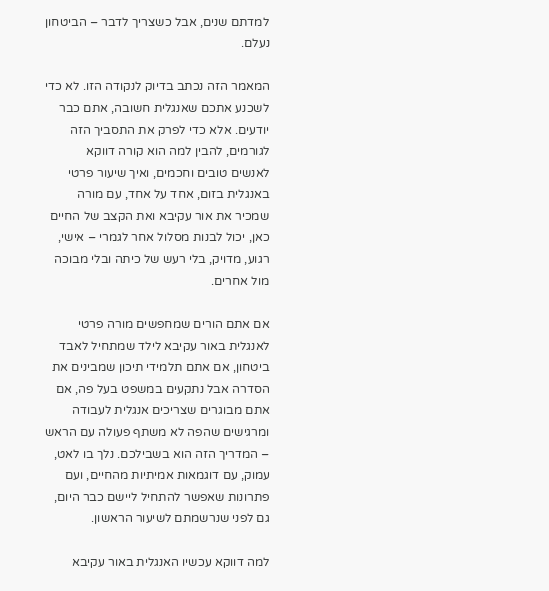למדתם שנים, אבל כשצריך לדבר – הביטחון נעלם.

המאמר הזה נכתב בדיוק לנקודה הזו. לא כדי לשכנע אתכם שאנגלית חשובה, אתם כבר יודעים. אלא כדי לפרק את התסביך הזה לגורמים, להבין למה הוא קורה דווקא לאנשים טובים וחכמים, ואיך שיעור פרטי באנגלית בזום, אחד על אחד, עם מורה שמכיר את אור עקיבא ואת הקצב של החיים כאן, יכול לבנות מסלול אחר לגמרי – אישי, רגוע, מדויק, בלי רעש של כיתה ובלי מבוכה מול אחרים.

אם אתם הורים שמחפשים מורה פרטי לאנגלית באור עקיבא לילד שמתחיל לאבד ביטחון, אם אתם תלמידי תיכון שמבינים את הסדרה אבל נתקעים במשפט בעל פה, אם אתם מבוגרים שצריכים אנגלית לעבודה ומרגישים שהפה לא משתף פעולה עם הראש – המדריך הזה הוא בשבילכם. נלך בו לאט, עמוק, עם דוגמאות אמיתיות מהחיים, ועם פתרונות שאפשר להתחיל ליישם כבר היום, גם לפני שנרשמתם לשיעור הראשון.

למה דווקא עכשיו האנגלית באור עקיבא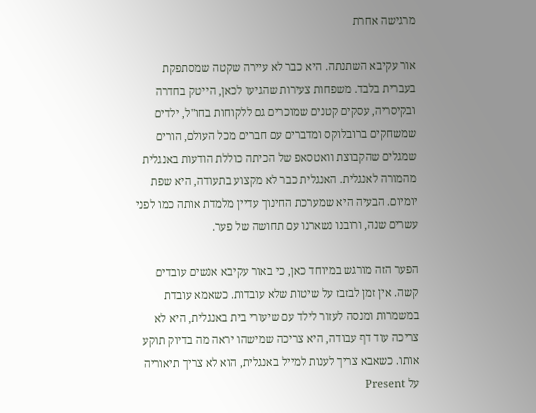מרגישה אחרת

אור עקיבא השתנתה. היא כבר לא עיירה שקטה שמסתפקת בעברית בלבד. משפחות צעירות שהגיעו לכאן, הייטק בחדרה ובקיסריה, עסקים קטנים שמוכרים גם ללקוחות בחו"ל, ילדים שמשחקים ברובלוקס ומדברים עם חברים מכל העולם, הורים שמגלים שהקבוצת וואטסאפ של הכיתה כוללת הודעות באנגלית מהמורה לאנגלית. האנגלית כבר לא מקצוע בתעודה, היא שפת יומיום. הבעיה היא שמערכת החינוך עדיין מלמדת אותה כמו לפני עשרים שנה, ורובנו נשארנו עם תחושה של פער.

הפער הזה מורגש במיוחד כאן, כי באור עקיבא אנשים עובדים קשה. אין זמן לבזבז על שיטות שלא עובדות. כשאמא עובדת במשמרות ומנסה לעזור לילד עם שיעורי בית באנגלית, היא לא צריכה עוד דף עבודה, היא צריכה שמישהו יראה מה בדיוק תוקע אותו. כשאבא צריך לענות למייל באנגלית, הוא לא צריך תיאוריה על Present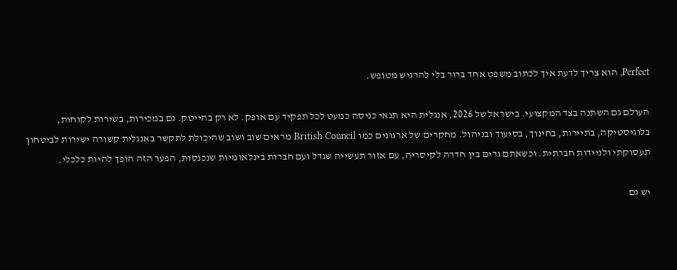Perfect, הוא צריך לדעת איך לכתוב משפט אחד ברור בלי להרגיש מטופש.

העולם גם השתנה בצד המקצועי. בישראל של 2026, אנגלית היא תנאי כניסה כמעט לכל תפקיד עם אופק. לא רק בהייטק. גם במכירות, בשירות לקוחות, בלוגיסטיקה, בתיירות, בחינוך, בסיעוד ובניהול. מחקרים של ארגונים כמו British Council מראים שוב ושוב שהיכולת לתקשר באנגלית קשורה ישירות לביטחון תעסוקתי ולניידות חברתית. וכשאתם גרים בין חדרה לקיסריה, עם אזור תעשייה שגדל ועם חברות בינלאומיות שנכנסות, הפער הזה הופך להיות כלכלי.

יש גם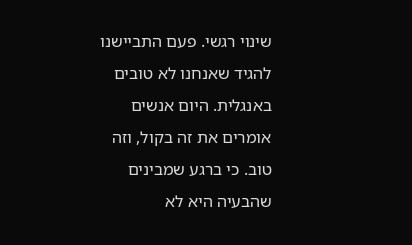שינוי רגשי. פעם התביישנו להגיד שאנחנו לא טובים באנגלית. היום אנשים אומרים את זה בקול, וזה טוב. כי ברגע שמבינים שהבעיה היא לא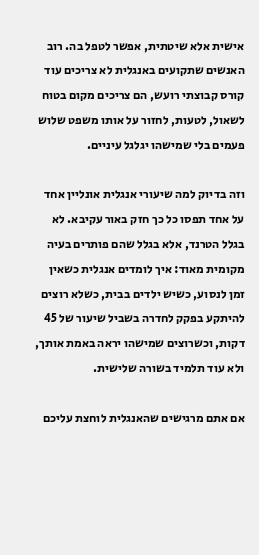אישית אלא שיטתית, אפשר לטפל בה. רוב האנשים שתקועים באנגלית לא צריכים עוד קורס קבוצתי רועש, הם צריכים מקום בטוח לשאול, לטעות, לחזור על אותו משפט שלוש פעמים בלי שמישהו יגלגל עיניים.

וזה בדיוק למה שיעורי אנגלית אונליין אחד על אחד תפסו כל כך חזק באור עקיבא. לא בגלל הטרנד, אלא בגלל שהם פותרים בעיה מקומית מאוד: איך לומדים אנגלית כשאין זמן לנסוע, כשיש ילדים בבית, כשלא רוצים להיתקע בפקק לחדרה בשביל שיעור של 45 דקות, וכשרוצים שמישהו יראה באמת אותך, ולא עוד תלמיד בשורה שלישית.

אם אתם מרגישים שהאנגלית לוחצת עליכם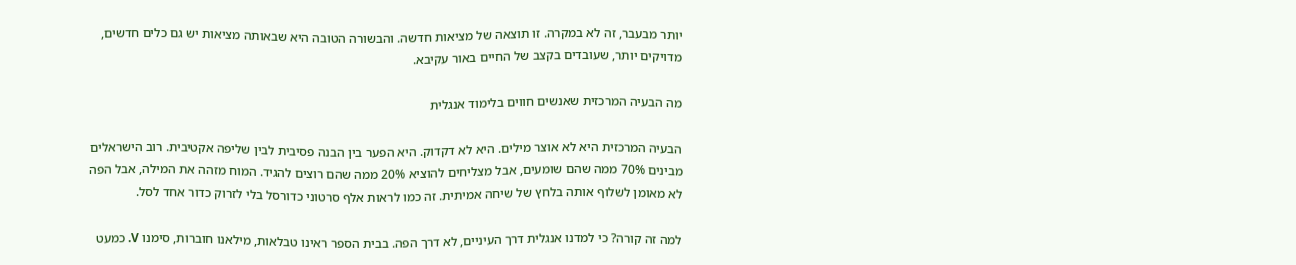יותר מבעבר, זה לא במקרה. זו תוצאה של מציאות חדשה. והבשורה הטובה היא שבאותה מציאות יש גם כלים חדשים, מדויקים יותר, שעובדים בקצב של החיים באור עקיבא.

מה הבעיה המרכזית שאנשים חווים בלימוד אנגלית

הבעיה המרכזית היא לא אוצר מילים. היא לא דקדוק. היא הפער בין הבנה פסיבית לבין שליפה אקטיבית. רוב הישראלים מבינים 70% ממה שהם שומעים, אבל מצליחים להוציא 20% ממה שהם רוצים להגיד. המוח מזהה את המילה, אבל הפה לא מאומן לשלוף אותה בלחץ של שיחה אמיתית. זה כמו לראות אלף סרטוני כדורסל בלי לזרוק כדור אחד לסל.

למה זה קורה? כי למדנו אנגלית דרך העיניים, לא דרך הפה. בבית הספר ראינו טבלאות, מילאנו חוברות, סימנו V. כמעט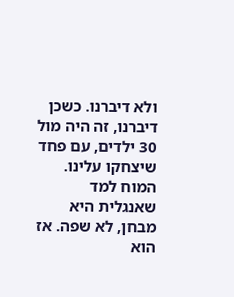ולא דיברנו. כשכן דיברנו, זה היה מול 30 ילדים, עם פחד שיצחקו עלינו. המוח למד שאנגלית היא מבחן, לא שפה. אז הוא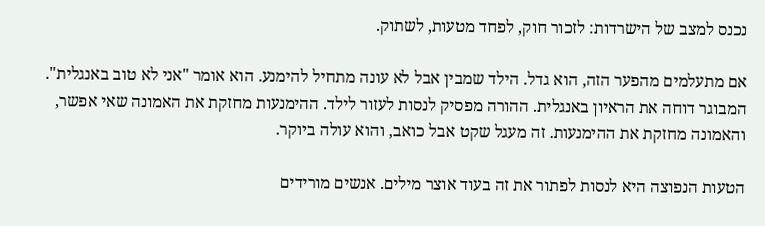נכנס למצב של הישרדות: לזכור חוק, לפחד מטעות, לשתוק.

אם מתעלמים מהפער הזה, הוא גדל. הילד שמבין אבל לא עונה מתחיל להימנע. הוא אומר "אני לא טוב באנגלית". המבוגר דוחה את הראיון באנגלית. ההורה מפסיק לנסות לעזור לילד. ההימנעות מחזקת את האמונה שאי אפשר, והאמונה מחזקת את ההימנעות. זה מעגל שקט אבל כואב, והוא עולה ביוקר.

הטעות הנפוצה היא לנסות לפתור את זה בעוד אוצר מילים. אנשים מורידים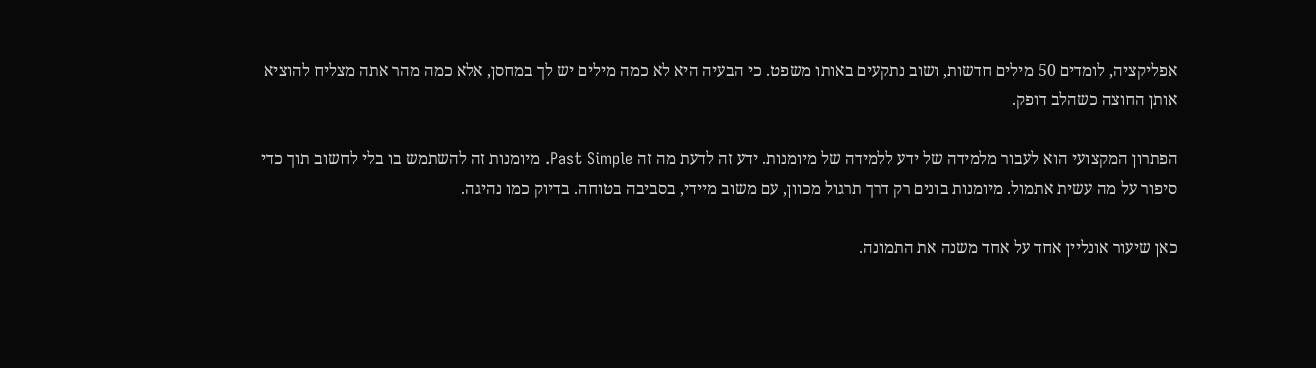אפליקציה, לומדים 50 מילים חדשות, ושוב נתקעים באותו משפט. כי הבעיה היא לא כמה מילים יש לך במחסן, אלא כמה מהר אתה מצליח להוציא אותן החוצה כשהלב דופק.

הפתרון המקצועי הוא לעבור מלמידה של ידע ללמידה של מיומנות. ידע זה לדעת מה זה Past Simple. מיומנות זה להשתמש בו בלי לחשוב תוך כדי סיפור על מה עשית אתמול. מיומנות בונים רק דרך תרגול מכוון, עם משוב מיידי, בסביבה בטוחה. בדיוק כמו נהיגה.

כאן שיעור אונליין אחד על אחד משנה את התמונה.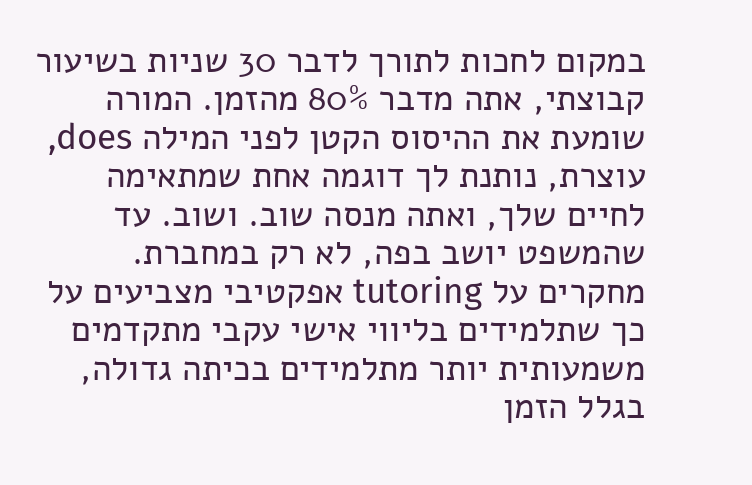במקום לחכות לתורך לדבר 30 שניות בשיעור קבוצתי, אתה מדבר 80% מהזמן. המורה שומעת את ההיסוס הקטן לפני המילה does, עוצרת, נותנת לך דוגמה אחת שמתאימה לחיים שלך, ואתה מנסה שוב. ושוב. עד שהמשפט יושב בפה, לא רק במחברת. מחקרים על tutoring אפקטיבי מצביעים על כך שתלמידים בליווי אישי עקבי מתקדמים משמעותית יותר מתלמידים בכיתה גדולה, בגלל הזמן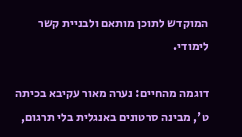המוקדש לתוכן מותאם ולבניית קשר לימודי.

דוגמה מהחיים: נערה מאור עקיבא בכיתה ט', מבינה סרטונים באנגלית בלי תרגום,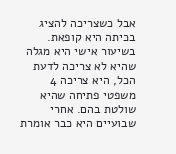אבל כשצריכה להציג בכיתה היא קופאת. בשיעור אישי היא מגלה שהיא לא צריכה לדעת הכל, היא צריכה 4 משפטי פתיחה שהיא שולטת בהם. אחרי שבועיים היא כבר אומרת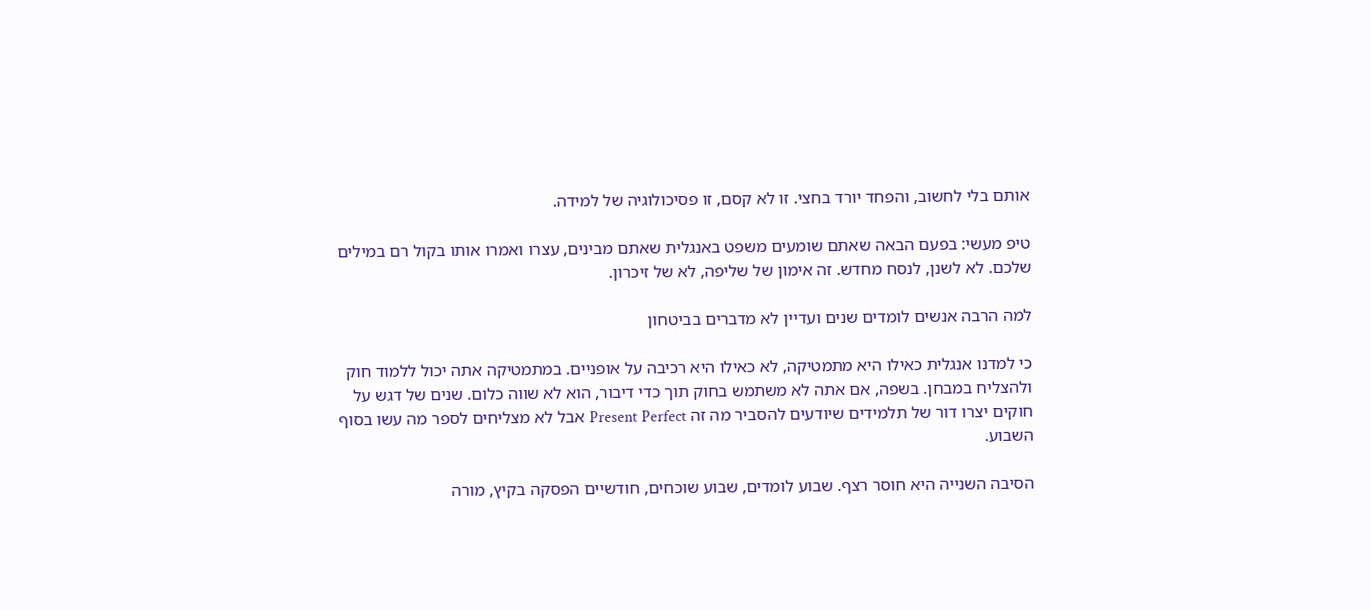אותם בלי לחשוב, והפחד יורד בחצי. זו לא קסם, זו פסיכולוגיה של למידה.

טיפ מעשי: בפעם הבאה שאתם שומעים משפט באנגלית שאתם מבינים, עצרו ואמרו אותו בקול רם במילים שלכם. לא לשנן, לנסח מחדש. זה אימון של שליפה, לא של זיכרון.

למה הרבה אנשים לומדים שנים ועדיין לא מדברים בביטחון

כי למדנו אנגלית כאילו היא מתמטיקה, לא כאילו היא רכיבה על אופניים. במתמטיקה אתה יכול ללמוד חוק ולהצליח במבחן. בשפה, אם אתה לא משתמש בחוק תוך כדי דיבור, הוא לא שווה כלום. שנים של דגש על חוקים יצרו דור של תלמידים שיודעים להסביר מה זה Present Perfect אבל לא מצליחים לספר מה עשו בסוף השבוע.

הסיבה השנייה היא חוסר רצף. שבוע לומדים, שבוע שוכחים, חודשיים הפסקה בקיץ, מורה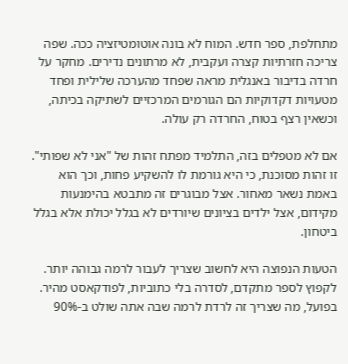מתחלפת, ספר חדש. המוח לא בונה אוטומטיזציה ככה. שפה צריכה חזרתיות קצרה ועקבית, לא מרתונים נדירים. מחקר על חרדה בדיבור באנגלית מראה שפחד מהערכה שלילית ופחד מטעויות דקדוקיות הם הגורמים המרכזיים לשתיקה בכיתה, וכשאין רצף בטוח, החרדה רק עולה.

אם לא מטפלים בזה, התלמיד מפתח זהות של "אני לא שפותי". זו זהות מסוכנת, כי היא גורמת לו להשקיע פחות, וכך הוא באמת נשאר מאחור. אצל מבוגרים זה מתבטא בהימנעות מקידום, אצל ילדים בציונים שיורדים לא בגלל יכולת אלא בגלל ביטחון.

הטעות הנפוצה היא לחשוב שצריך לעבור לרמה גבוהה יותר. לקפוץ לספר מתקדם, לסדרה בלי כתוביות, לפודקאסט מהיר. בפועל, מה שצריך זה לרדת לרמה שבה אתה שולט ב-90%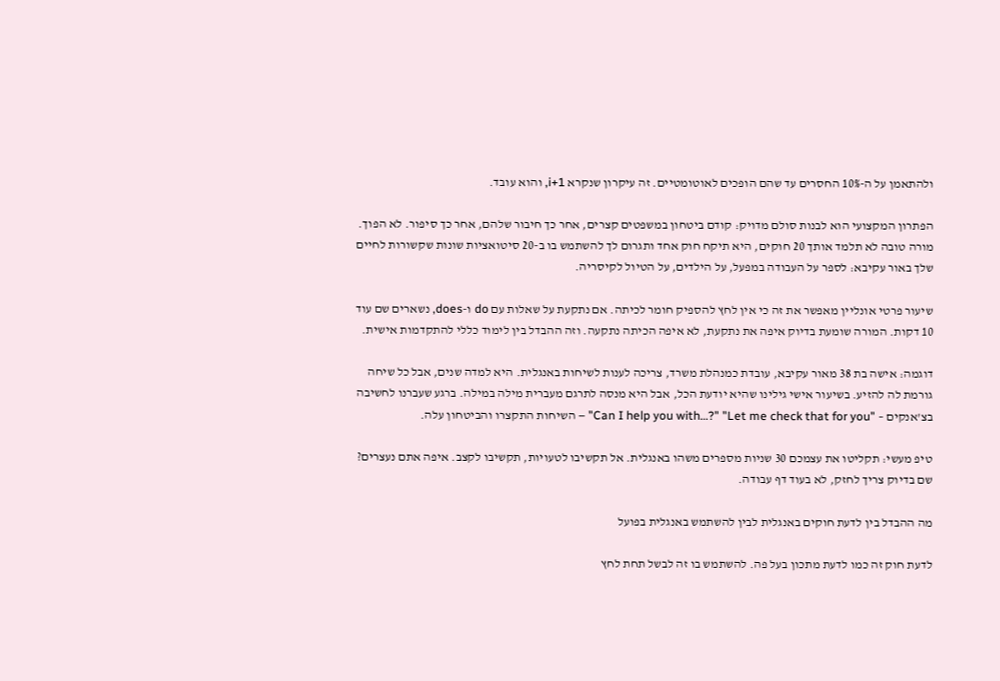ולהתאמן על ה-10% החסרים עד שהם הופכים לאוטומטיים. זה עיקרון שנקרא i+1, והוא עובד.

הפתרון המקצועי הוא לבנות סולם מדויק: קודם ביטחון במשפטים קצרים, אחר כך חיבור שלהם, אחר כך סיפור. לא הפוך. מורה טובה לא תלמד אותך 20 חוקים, היא תיקח חוק אחד ותגרום לך להשתמש בו ב-20 סיטואציות שונות שקשורות לחיים שלך באור עקיבא: לספר על העבודה במפעל, על הילדים, על הטיול לקיסריה.

שיעור פרטי אונליין מאפשר את זה כי אין לחץ להספיק חומר לכיתה. אם נתקעת על שאלות עם do ו-does, נשארים שם עוד 10 דקות. המורה שומעת בדיוק איפה את נתקעת, לא איפה הכיתה נתקעה. וזה ההבדל בין לימוד כללי להתקדמות אישית.

דוגמה: אישה בת 38 מאור עקיבא, עובדת כמנהלת משרד, צריכה לענות לשיחות באנגלית. היא למדה שנים, אבל כל שיחה גורמת לה להזיע. בשיעור אישי גילינו שהיא יודעת הכל, אבל היא מנסה לתרגם מעברית מילה במילה. ברגע שעברנו לחשיבה בצ'אנקים – "Can I help you with…?" "Let me check that for you" – השיחות התקצרו והביטחון עלה.

טיפ מעשי: תקליטו את עצמכם 30 שניות מספרים משהו באנגלית. אל תקשיבו לטעויות, תקשיבו לקצב. איפה אתם נעצרים? שם בדיוק צריך לחזק, לא בעוד דף עבודה.

מה ההבדל בין לדעת חוקים באנגלית לבין להשתמש באנגלית בפועל

לדעת חוק זה כמו לדעת מתכון בעל פה. להשתמש בו זה לבשל תחת לחץ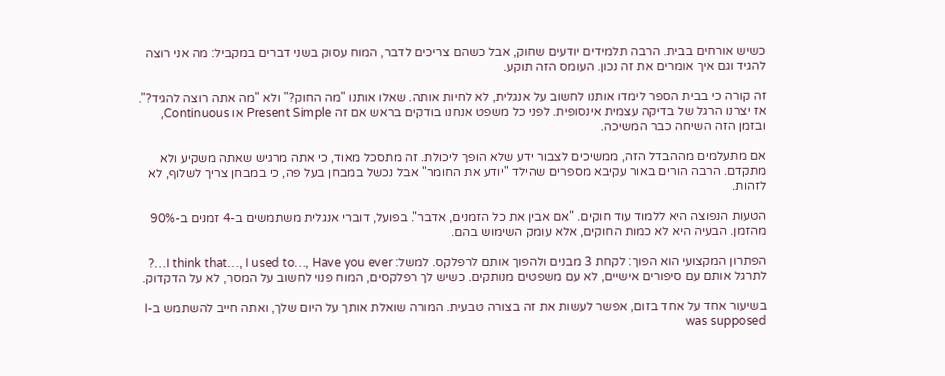כשיש אורחים בבית. הרבה תלמידים יודעים שחוק, אבל כשהם צריכים לדבר, המוח עסוק בשני דברים במקביל: מה אני רוצה להגיד וגם איך אומרים את זה נכון. העומס הזה תוקע.

זה קורה כי בבית הספר לימדו אותנו לחשוב על אנגלית, לא לחיות אותה. שאלו אותנו "מה החוק?" ולא "מה אתה רוצה להגיד?". אז יצרנו הרגל של בדיקה עצמית אינסופית. לפני כל משפט אנחנו בודקים בראש אם זה Present Simple או Continuous, ובזמן הזה השיחה כבר המשיכה.

אם מתעלמים מההבדל הזה, ממשיכים לצבור ידע שלא הופך ליכולת. זה מתסכל מאוד, כי אתה מרגיש שאתה משקיע ולא מתקדם. הרבה הורים באור עקיבא מספרים שהילד "יודע את החומר" אבל נכשל במבחן בעל פה, כי במבחן צריך לשלוף, לא לזהות.

הטעות הנפוצה היא ללמוד עוד חוקים. "אם אבין את כל הזמנים, אדבר". בפועל, דוברי אנגלית משתמשים ב-4 זמנים ב-90% מהזמן. הבעיה היא לא כמות החוקים, אלא עומק השימוש בהם.

הפתרון המקצועי הוא הפוך: לקחת 3 מבנים ולהפוך אותם לרפלקס. למשל: I think that…, I used to…, Have you ever…? לתרגל אותם עם סיפורים אישיים, לא עם משפטים מנותקים. כשיש לך רפלקסים, המוח פנוי לחשוב על המסר, לא על הדקדוק.

בשיעור אחד על אחד בזום, אפשר לעשות את זה בצורה טבעית. המורה שואלת אותך על היום שלך, ואתה חייב להשתמש ב-I was supposed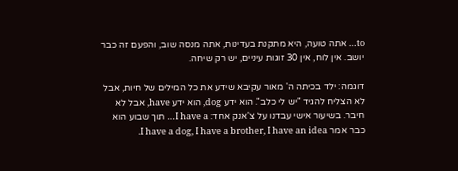to… אתה טועה, היא מתקנת בעדינות, אתה מנסה שוב, והפעם זה כבר יושב. אין לוח, אין 30 זוגות עיניים, יש רק שיחה.

דוגמה: ילד בכיתה ה' מאור עקיבא שידע את כל המילים של חיות, אבל לא הצליח להגיד "יש לי כלב". הוא ידע dog, הוא ידע have, אבל לא חיבר. בשיעור אישי עבדנו על צ'אנק אחד: I have a… תוך שבוע הוא כבר אמר I have a dog, I have a brother, I have an idea.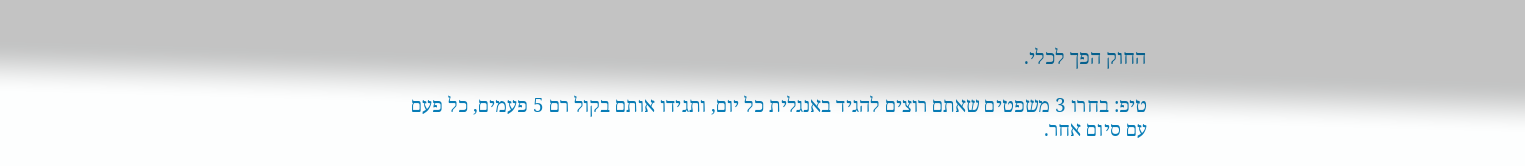החוק הפך לכלי.

טיפ: בחרו 3 משפטים שאתם רוצים להגיד באנגלית כל יום, ותגידו אותם בקול רם 5 פעמים, כל פעם עם סיום אחר.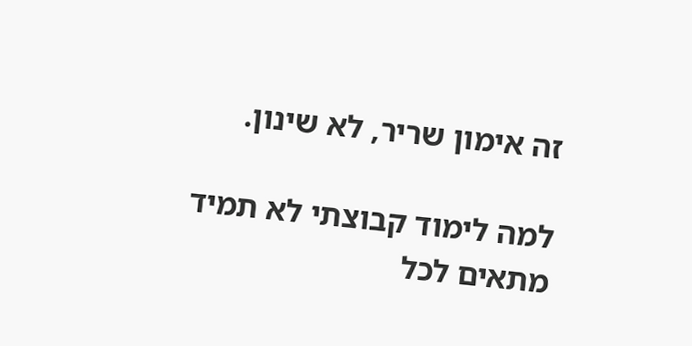זה אימון שריר, לא שינון.

למה לימוד קבוצתי לא תמיד מתאים לכל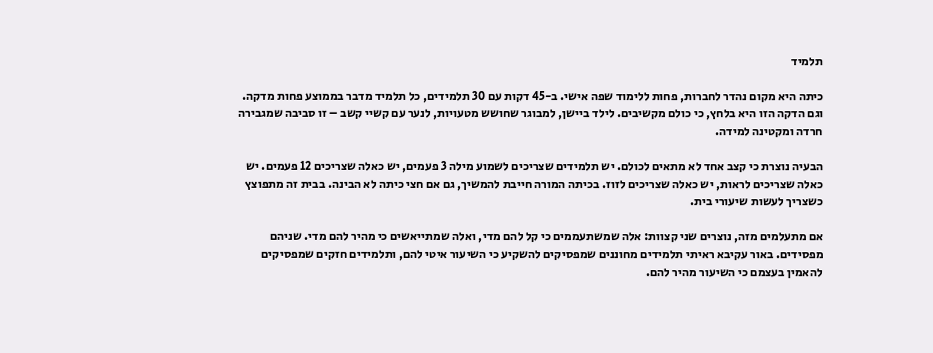תלמיד

כיתה היא מקום נהדר לחברות, פחות ללימוד שפה אישי. ב-45 דקות עם 30 תלמידים, כל תלמיד מדבר בממוצע פחות מדקה. וגם הדקה הזו היא בלחץ, כי כולם מקשיבים. לילד ביישן, למבוגר שחושש מטעויות, לנער עם קשיי קשב – זו סביבה שמגבירה חרדה ומקטינה למידה.

הבעיה נוצרת כי קצב אחד לא מתאים לכולם. יש תלמידים שצריכים לשמוע מילה 3 פעמים, יש כאלה שצריכים 12 פעמים. יש כאלה שצריכים לראות, יש כאלה שצריכים לזוז. בכיתה המורה חייבת להמשיך, גם אם חצי כיתה לא הבינה. בבית זה מתפוצץ כשצריך לעשות שיעורי בית.

אם מתעלמים מזה, נוצרים שני קצוות: אלה שמשתעממים כי קל להם מדי, ואלה שמתייאשים כי מהיר להם מדי. שניהם מפסידים. באור עקיבא ראיתי תלמידים מחוננים שמפסיקים להשקיע כי השיעור איטי להם, ותלמידים חזקים שמפסיקים להאמין בעצמם כי השיעור מהיר להם.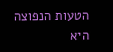הטעות הנפוצה היא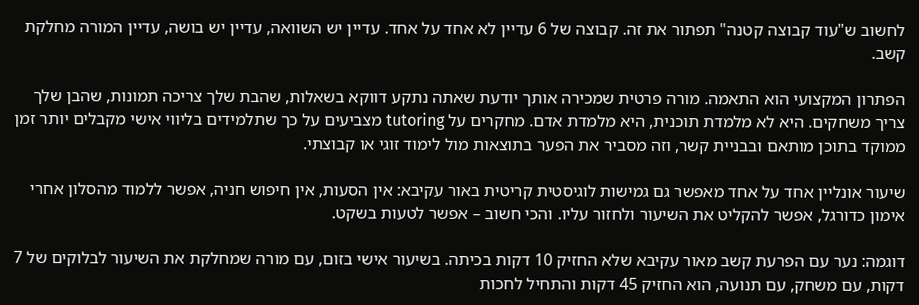לחשוב ש"עוד קבוצה קטנה" תפתור את זה. קבוצה של 6 עדיין לא אחד על אחד. עדיין יש השוואה, עדיין יש בושה, עדיין המורה מחלקת קשב.

הפתרון המקצועי הוא התאמה. מורה פרטית שמכירה אותך יודעת שאתה נתקע דווקא בשאלות, שהבת שלך צריכה תמונות, שהבן שלך צריך משחקים. היא לא מלמדת תוכנית, היא מלמדת אדם. מחקרים על tutoring מצביעים על כך שתלמידים בליווי אישי מקבלים יותר זמן ממוקד בתוכן מותאם ובבניית קשר, וזה מסביר את הפער בתוצאות מול לימוד זוגי או קבוצתי.

שיעור אונליין אחד על אחד מאפשר גם גמישות לוגיסטית קריטית באור עקיבא: אין הסעות, אין חיפוש חניה, אפשר ללמוד מהסלון אחרי אימון כדורגל, אפשר להקליט את השיעור ולחזור עליו. והכי חשוב – אפשר לטעות בשקט.

דוגמה: נער עם הפרעת קשב מאור עקיבא שלא החזיק 10 דקות בכיתה. בשיעור אישי בזום, עם מורה שמחלקת את השיעור לבלוקים של 7 דקות, עם משחק, עם תנועה, הוא החזיק 45 דקות והתחיל לחכות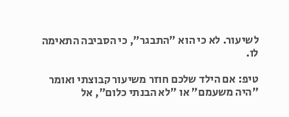לשיעור. לא כי הוא "התבגר", כי הסביבה התאימה לו.

טיפ: אם הילד שלכם חוזר משיעור קבוצתי ואומר "היה משעמם" או "לא הבנתי כלום", אל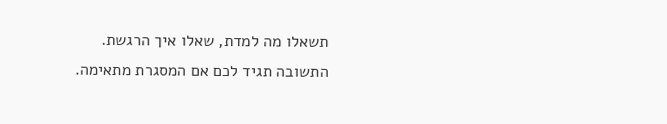תשאלו מה למדת, שאלו איך הרגשת. התשובה תגיד לכם אם המסגרת מתאימה.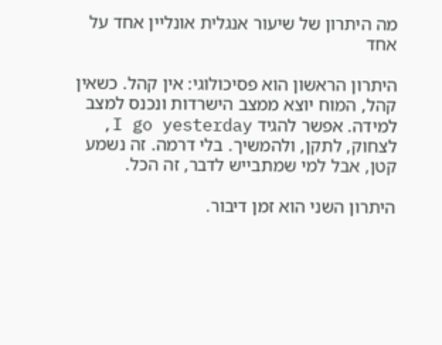מה היתרון של שיעור אנגלית אונליין אחד על אחד

היתרון הראשון הוא פסיכולוגי: אין קהל. כשאין קהל, המוח יוצא ממצב הישרדות ונכנס למצב למידה. אפשר להגיד I go yesterday, לצחוק, לתקן, ולהמשיך. בלי דרמה. זה נשמע קטן, אבל למי שמתבייש לדבר, זה הכל.

היתרון השני הוא זמן דיבור.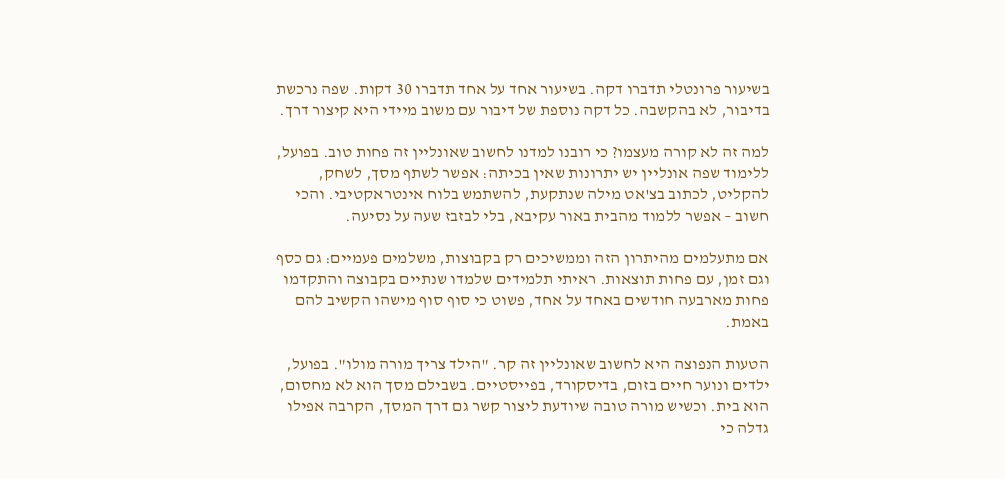בשיעור פרונטלי תדברו דקה. בשיעור אחד על אחד תדברו 30 דקות. שפה נרכשת בדיבור, לא בהקשבה. כל דקה נוספת של דיבור עם משוב מיידי היא קיצור דרך.

למה זה לא קורה מעצמו? כי רובנו למדנו לחשוב שאונליין זה פחות טוב. בפועל, ללימוד שפה אונליין יש יתרונות שאין בכיתה: אפשר לשתף מסך, לשחק, להקליט, לכתוב בצ'אט מילה שנתקעת, להשתמש בלוח אינטראקטיבי. והכי חשוב – אפשר ללמוד מהבית באור עקיבא, בלי לבזבז שעה על נסיעה.

אם מתעלמים מהיתרון הזה וממשיכים רק בקבוצות, משלמים פעמיים: גם כסף וגם זמן, עם פחות תוצאות. ראיתי תלמידים שלמדו שנתיים בקבוצה והתקדמו פחות מארבעה חודשים באחד על אחד, פשוט כי סוף סוף מישהו הקשיב להם באמת.

הטעות הנפוצה היא לחשוב שאונליין זה קר. "הילד צריך מורה מולו". בפועל, ילדים ונוער חיים בזום, בדיסקורד, בפייסטיים. בשבילם מסך הוא לא מחסום, הוא בית. וכשיש מורה טובה שיודעת ליצור קשר גם דרך המסך, הקרבה אפילו גדלה כי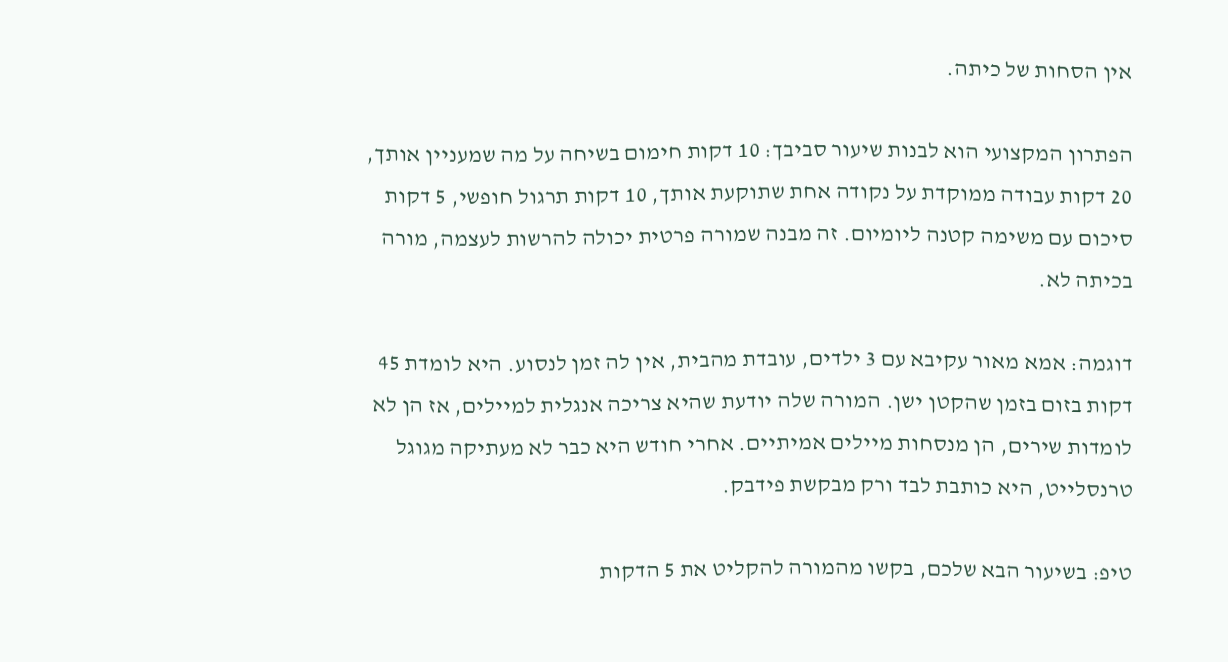אין הסחות של כיתה.

הפתרון המקצועי הוא לבנות שיעור סביבך: 10 דקות חימום בשיחה על מה שמעניין אותך, 20 דקות עבודה ממוקדת על נקודה אחת שתוקעת אותך, 10 דקות תרגול חופשי, 5 דקות סיכום עם משימה קטנה ליומיום. זה מבנה שמורה פרטית יכולה להרשות לעצמה, מורה בכיתה לא.

דוגמה: אמא מאור עקיבא עם 3 ילדים, עובדת מהבית, אין לה זמן לנסוע. היא לומדת 45 דקות בזום בזמן שהקטן ישן. המורה שלה יודעת שהיא צריכה אנגלית למיילים, אז הן לא לומדות שירים, הן מנסחות מיילים אמיתיים. אחרי חודש היא כבר לא מעתיקה מגוגל טרנסלייט, היא כותבת לבד ורק מבקשת פידבק.

טיפ: בשיעור הבא שלכם, בקשו מהמורה להקליט את 5 הדקות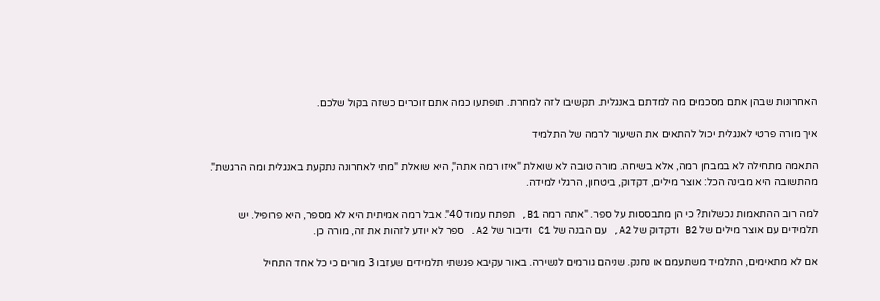האחרונות שבהן אתם מסכמים מה למדתם באנגלית. תקשיבו לזה למחרת. תופתעו כמה אתם זוכרים כשזה בקול שלכם.

איך מורה פרטי לאנגלית יכול להתאים את השיעור לרמה של התלמיד

התאמה מתחילה לא במבחן רמה, אלא בשיחה. מורה טובה לא שואלת "איזו רמה אתה", היא שואלת "מתי לאחרונה נתקעת באנגלית ומה הרגשת". מהתשובה היא מבינה הכל: אוצר מילים, דקדוק, ביטחון, הרגלי למידה.

למה רוב ההתאמות נכשלות? כי הן מתבססות על ספר. "אתה רמה B1, תפתח עמוד 40". אבל רמה אמיתית היא לא מספר, היא פרופיל. יש תלמידים עם אוצר מילים של B2 ודקדוק של A2, עם הבנה של C1 ודיבור של A2. ספר לא יודע לזהות את זה, מורה כן.

אם לא מתאימים, התלמיד משתעמם או נחנק. שניהם גורמים לנשירה. באור עקיבא פגשתי תלמידים שעזבו 3 מורים כי כל אחד התחיל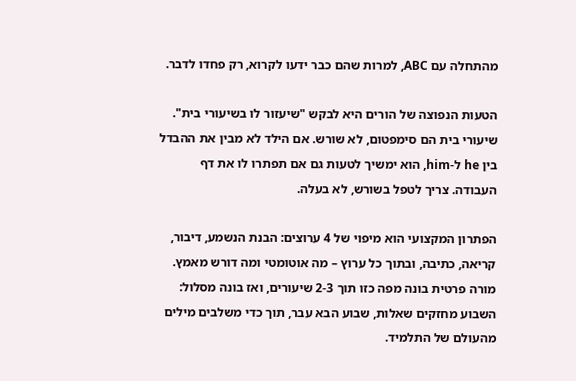מהתחלה עם ABC, למרות שהם כבר ידעו לקרוא, רק פחדו לדבר.

הטעות הנפוצה של הורים היא לבקש "שיעזור לו בשיעורי בית". שיעורי בית הם סימפטום, לא שורש. אם הילד לא מבין את ההבדל בין he ל-him, הוא ימשיך לטעות גם אם תפתרו לו את דף העבודה. צריך לטפל בשורש, לא בעלה.

הפתרון המקצועי הוא מיפוי של 4 ערוצים: הבנת הנשמע, דיבור, קריאה, כתיבה, ובתוך כל ערוץ – מה אוטומטי ומה דורש מאמץ. מורה פרטית בונה מפה כזו תוך 2-3 שיעורים, ואז בונה מסלול: השבוע מחזקים שאלות, שבוע הבא עבר, תוך כדי משלבים מילים מהעולם של התלמיד.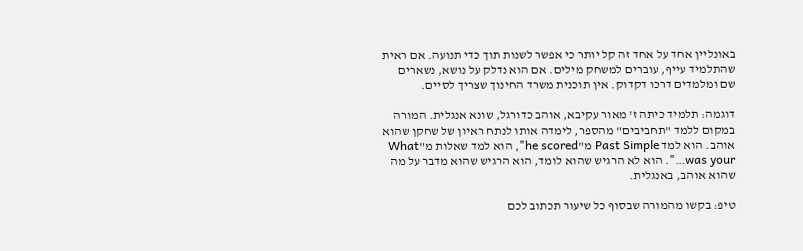באונליין אחד על אחד זה קל יותר כי אפשר לשנות תוך כדי תנועה. אם ראית שהתלמיד עייף, עוברים למשחק מילים. אם הוא נדלק על נושא, נשארים שם ומלמדים דרכו דקדוק. אין תוכנית משרד החינוך שצריך לסיים.

דוגמה: תלמיד כיתה ז' מאור עקיבא, אוהב כדורגל, שונא אנגלית. המורה במקום ללמד "תחביבים" מהספר, לימדה אותו לנתח ראיון של שחקן שהוא אוהב. הוא למד Past Simple מ"he scored", הוא למד שאלות מ"What was your…". הוא לא הרגיש שהוא לומד, הוא הרגיש שהוא מדבר על מה שהוא אוהב, באנגלית.

טיפ: בקשו מהמורה שבסוף כל שיעור תכתוב לכם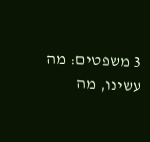3 משפטים: מה עשינו, מה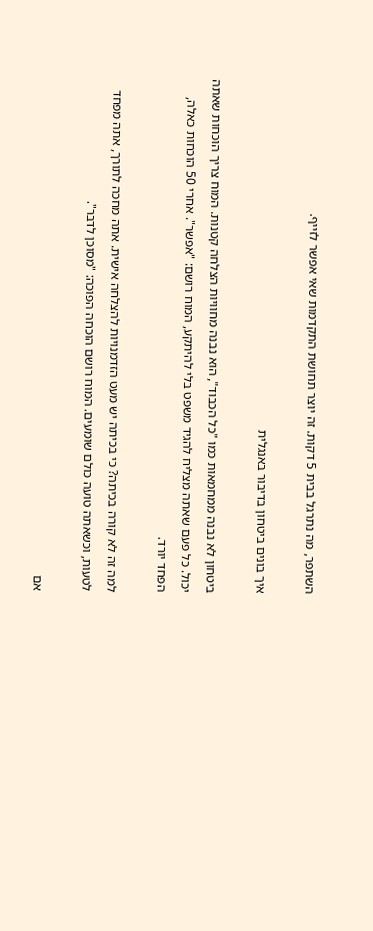השתפר, מה נתרגל בבית 5 דקות. זה יוצר תחושת התקדמות שאי אפשר לזייף.

איך בונים ביטחון בדיבור באנגלית

ביטחון לא נבנה ממחמאות כמו "כל הכבוד", הוא נבנה מחוויות הצלחה קטנות. המוח צריך הוכחות שאתה יכול. כל פעם שאתה מצליח להגיד משפט בלי להיתקע, המוח רושם: "אפשר". אחרי 50 הוכחות כאלה, הפחד יורד.

למה זה לא קורה בכיתה? כי בכיתה יש מעט הזדמנויות להצלחה אישית. אתה מחכה לתורך, אתה מפחד לטעות, וכשאתה טועה כולם שומעים. המוח רושם הוכחה הפוכה: "מסוכן לדבר".

אם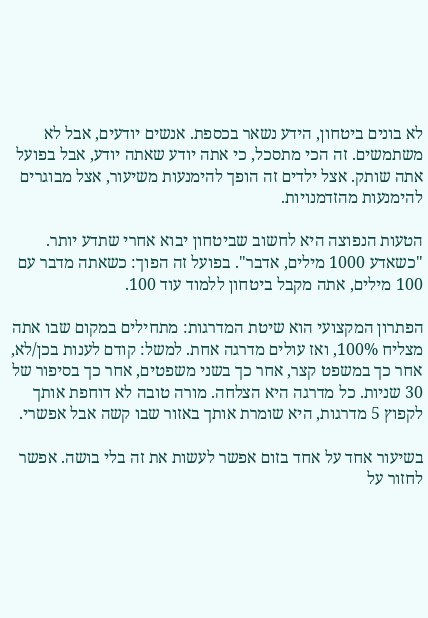לא בונים ביטחון, הידע נשאר בכספת. אנשים יודעים, אבל לא משתמשים. זה הכי מתסכל, כי אתה יודע שאתה יודע, אבל בפועל אתה שותק. אצל ילדים זה הופך להימנעות משיעור, אצל מבוגרים להימנעות מהזדמנויות.

הטעות הנפוצה היא לחשוב שביטחון יבוא אחרי שתדע יותר. "כשאדע 1000 מילים, אדבר". בפועל זה הפוך: כשאתה מדבר עם 100 מילים, אתה מקבל ביטחון ללמוד עוד 100.

הפתרון המקצועי הוא שיטת המדרגות: מתחילים במקום שבו אתה מצליח 100%, ואז עולים מדרגה אחת. למשל: קודם לענות בכן/לא, אחר כך במשפט קצר, אחר כך בשני משפטים, אחר כך בסיפור של 30 שניות. כל מדרגה היא הצלחה. מורה טובה לא דוחפת אותך לקפוץ 5 מדרגות, היא שומרת אותך באזור שבו קשה אבל אפשרי.

בשיעור אחד על אחד בזום אפשר לעשות את זה בלי בושה. אפשר לחזור על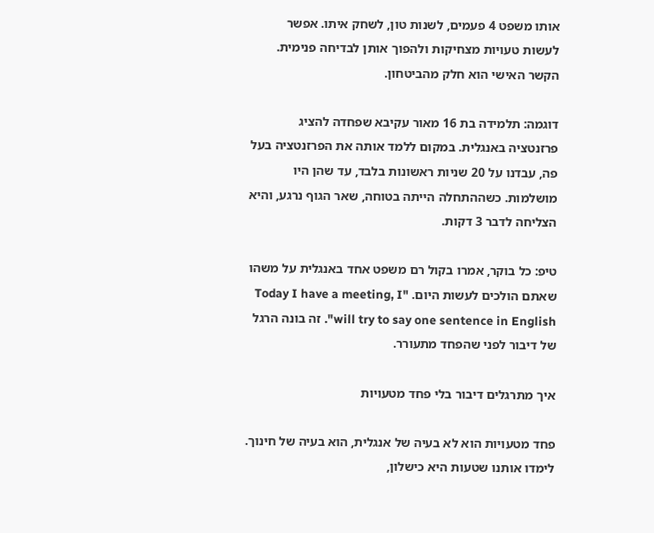אותו משפט 4 פעמים, לשנות טון, לשחק איתו. אפשר לעשות טעויות מצחיקות ולהפוך אותן לבדיחה פנימית. הקשר האישי הוא חלק מהביטחון.

דוגמה: תלמידה בת 16 מאור עקיבא שפחדה להציג פרזנטציה באנגלית. במקום ללמד אותה את הפרזנטציה בעל פה, עבדנו על 20 שניות ראשונות בלבד, עד שהן היו מושלמות. כשההתחלה הייתה בטוחה, שאר הגוף נרגע, והיא הצליחה לדבר 3 דקות.

טיפ: כל בוקר, אמרו בקול רם משפט אחד באנגלית על משהו שאתם הולכים לעשות היום. "Today I have a meeting, I will try to say one sentence in English". זה בונה הרגל של דיבור לפני שהפחד מתעורר.

איך מתרגלים דיבור בלי פחד מטעויות

פחד מטעויות הוא לא בעיה של אנגלית, הוא בעיה של חינוך. לימדו אותנו שטעות היא כישלון,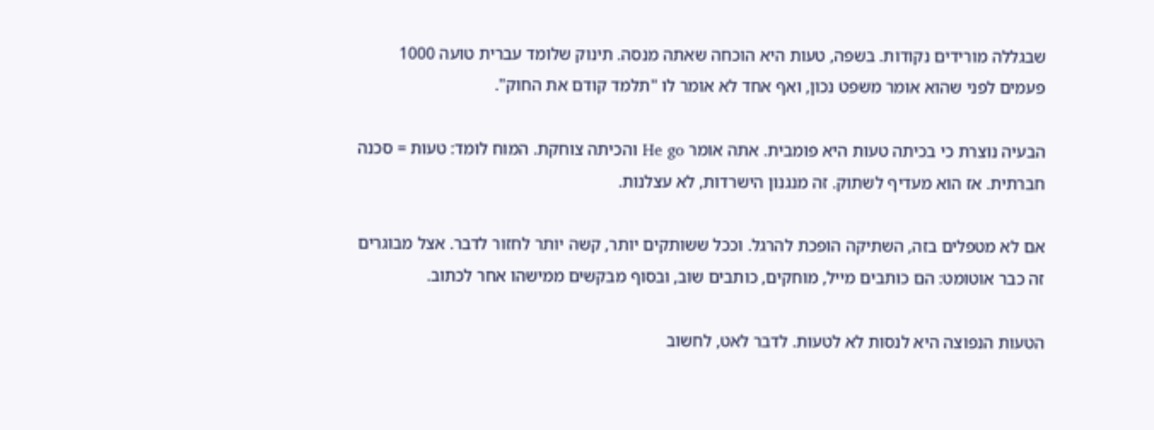שבגללה מורידים נקודות. בשפה, טעות היא הוכחה שאתה מנסה. תינוק שלומד עברית טועה 1000 פעמים לפני שהוא אומר משפט נכון, ואף אחד לא אומר לו "תלמד קודם את החוק".

הבעיה נוצרת כי בכיתה טעות היא פומבית. אתה אומר He go והכיתה צוחקת. המוח לומד: טעות = סכנה חברתית. אז הוא מעדיף לשתוק. זה מנגנון הישרדות, לא עצלנות.

אם לא מטפלים בזה, השתיקה הופכת להרגל. וככל ששותקים יותר, קשה יותר לחזור לדבר. אצל מבוגרים זה כבר אוטומט: הם כותבים מייל, מוחקים, כותבים שוב, ובסוף מבקשים ממישהו אחר לכתוב.

הטעות הנפוצה היא לנסות לא לטעות. לדבר לאט, לחשוב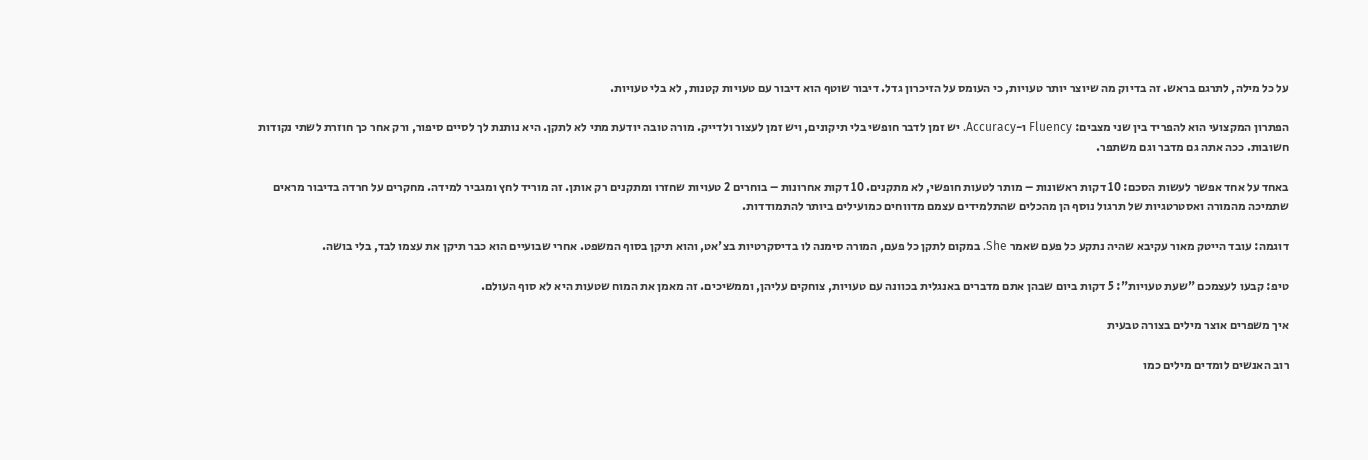על כל מילה, לתרגם בראש. זה בדיוק מה שיוצר יותר טעויות, כי העומס על הזיכרון גדל. דיבור שוטף הוא דיבור עם טעויות קטנות, לא בלי טעויות.

הפתרון המקצועי הוא להפריד בין שני מצבים: Fluency ו-Accuracy. יש זמן לדבר חופשי בלי תיקונים, ויש זמן לעצור ולדייק. מורה טובה יודעת מתי לא לתקן. היא נותנת לך לסיים סיפור, ורק אחר כך חוזרת לשתי נקודות חשובות. ככה אתה גם מדבר וגם משתפר.

באחד על אחד אפשר לעשות הסכם: 10 דקות ראשונות – מותר לטעות חופשי, לא מתקנים. 10 דקות אחרונות – בוחרים 2 טעויות שחזרו ומתקנים רק אותן. זה מוריד לחץ ומגביר למידה. מחקרים על חרדה בדיבור מראים שתמיכה מהמורה ואסטרטגיות של תרגול נוסף הן מהכלים שהתלמידים עצמם מדווחים כמועילים ביותר להתמודדות.

דוגמה: עובד הייטק מאור עקיבא שהיה נתקע כל פעם שאמר She. במקום לתקן כל פעם, המורה סימנה לו בדיסקרטיות בצ'אט, והוא תיקן בסוף המשפט. אחרי שבועיים הוא כבר תיקן את עצמו לבד, בלי בושה.

טיפ: קבעו לעצמכם "שעת טעויות": 5 דקות ביום שבהן אתם מדברים באנגלית בכוונה עם טעויות, צוחקים עליהן, וממשיכים. זה מאמן את המוח שטעות היא לא סוף העולם.

איך משפרים אוצר מילים בצורה טבעית

רוב האנשים לומדים מילים כמו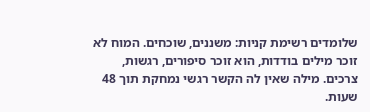שלומדים רשימת קניות: משננים, שוכחים. המוח לא זוכר מילים בודדות, הוא זוכר סיפורים, רגשות, צרכים. מילה שאין לה הקשר רגשי נמחקת תוך 48 שעות.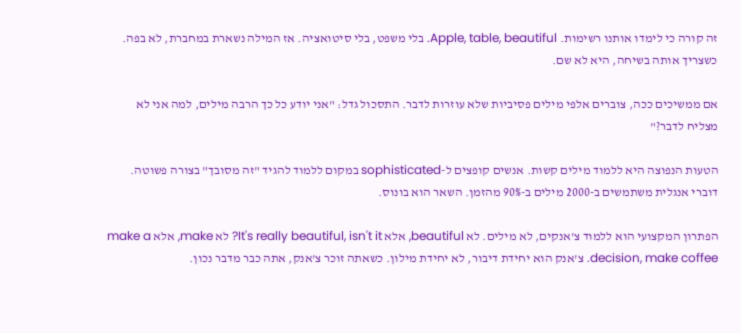זה קורה כי לימדו אותנו רשימות. Apple, table, beautiful. בלי משפט, בלי סיטואציה. אז המילה נשארת במחברת, לא בפה. כשצריך אותה בשיחה, היא לא שם.

אם ממשיכים ככה, צוברים אלפי מילים פסיביות שלא עוזרות לדבר. התסכול גדל: "אני יודע כל כך הרבה מילים, למה אני לא מצליח לדבר?"

הטעות הנפוצה היא ללמוד מילים קשות. אנשים קופצים ל-sophisticated במקום ללמוד להגיד "זה מסובך" בצורה פשוטה. דוברי אנגלית משתמשים ב-2000 מילים ב-90% מהזמן. השאר הוא בונוס.

הפתרון המקצועי הוא ללמוד צ'אנקים, לא מילים. לא beautiful, אלא It's really beautiful, isn't it? לא make, אלא make a decision, make coffee. צ'אנק הוא יחידת דיבור, לא יחידת מילון. כשאתה זוכר צ'אנק, אתה כבר מדבר נכון.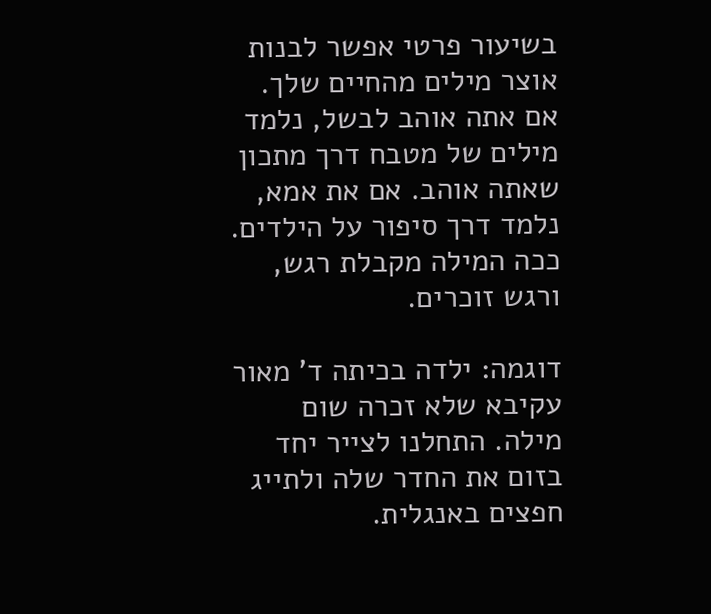בשיעור פרטי אפשר לבנות אוצר מילים מהחיים שלך. אם אתה אוהב לבשל, נלמד מילים של מטבח דרך מתכון שאתה אוהב. אם את אמא, נלמד דרך סיפור על הילדים. ככה המילה מקבלת רגש, ורגש זוכרים.

דוגמה: ילדה בכיתה ד' מאור עקיבא שלא זכרה שום מילה. התחלנו לצייר יחד בזום את החדר שלה ולתייג חפצים באנגלית.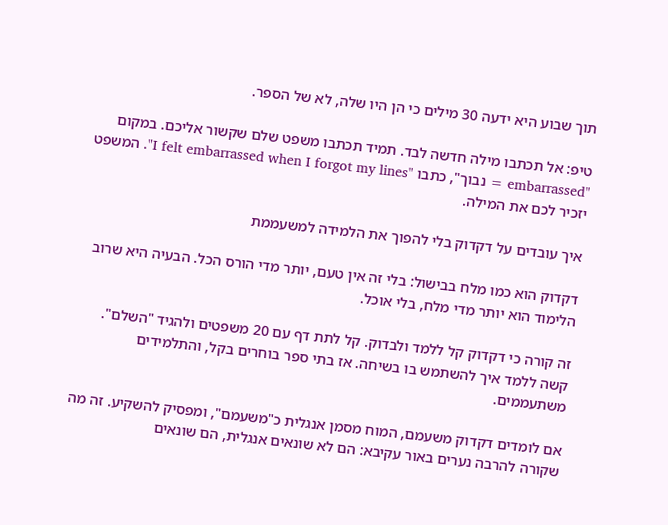תוך שבוע היא ידעה 30 מילים כי הן היו שלה, לא של הספר.

טיפ: אל תכתבו מילה חדשה לבד. תמיד תכתבו משפט שלם שקשור אליכם. במקום "embarrassed = נבוך", כתבו "I felt embarrassed when I forgot my lines". המשפט יזכיר לכם את המילה.

איך עובדים על דקדוק בלי להפוך את הלמידה למשעממת

דקדוק הוא כמו מלח בבישול: בלי זה אין טעם, יותר מדי הורס הכל. הבעיה היא שרוב הלימוד הוא יותר מדי מלח, בלי אוכל.

זה קורה כי דקדוק קל ללמד ולבדוק. קל לתת דף עם 20 משפטים ולהגיד "השלם". קשה ללמד איך להשתמש בו בשיחה. אז בתי ספר בוחרים בקל, והתלמידים משתעממים.

אם לומדים דקדוק משעמם, המוח מסמן אנגלית כ"משעמם", ומפסיק להשקיע. זה מה שקורה להרבה נערים באור עקיבא: הם לא שונאים אנגלית, הם שונאים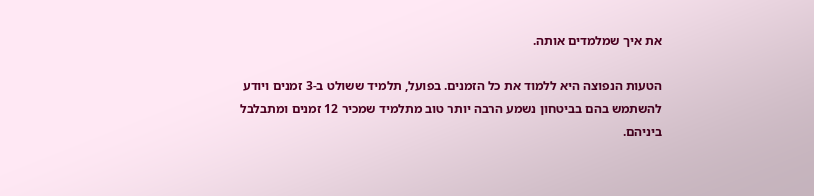את איך שמלמדים אותה.

הטעות הנפוצה היא ללמוד את כל הזמנים. בפועל, תלמיד ששולט ב-3 זמנים ויודע להשתמש בהם בביטחון נשמע הרבה יותר טוב מתלמיד שמכיר 12 זמנים ומתבלבל ביניהם.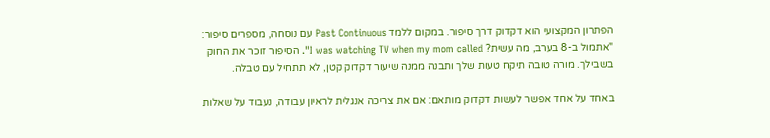הפתרון המקצועי הוא דקדוק דרך סיפור. במקום ללמד Past Continuous עם נוסחה, מספרים סיפור: "אתמול ב-8 בערב, מה עשית? I was watching TV when my mom called". הסיפור זוכר את החוק בשבילך. מורה טובה תיקח טעות שלך ותבנה ממנה שיעור דקדוק קטן, לא תתחיל עם טבלה.

באחד על אחד אפשר לעשות דקדוק מותאם: אם את צריכה אנגלית לראיון עבודה, נעבוד על שאלות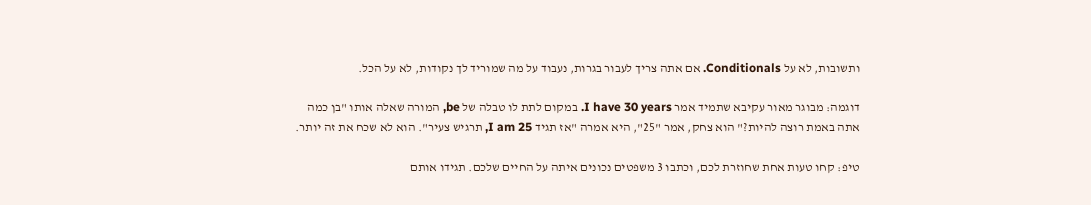ותשובות, לא על Conditionals. אם אתה צריך לעבור בגרות, נעבוד על מה שמוריד לך נקודות, לא על הכל.

דוגמה: מבוגר מאור עקיבא שתמיד אמר I have 30 years. במקום לתת לו טבלה של be, המורה שאלה אותו "בן כמה אתה באמת רוצה להיות?" הוא צחק, אמר "25", היא אמרה "אז תגיד I am 25, תרגיש צעיר". הוא לא שכח את זה יותר.

טיפ: קחו טעות אחת שחוזרת לכם, וכתבו 3 משפטים נכונים איתה על החיים שלכם. תגידו אותם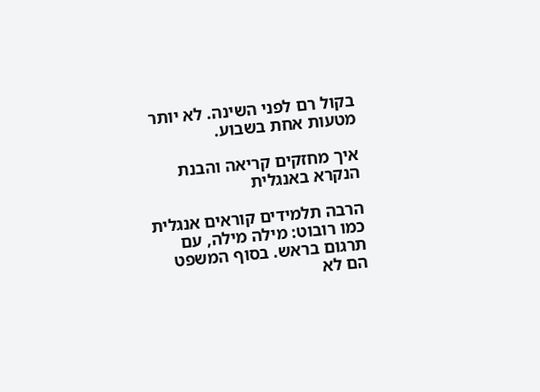בקול רם לפני השינה. לא יותר מטעות אחת בשבוע.

איך מחזקים קריאה והבנת הנקרא באנגלית

הרבה תלמידים קוראים אנגלית כמו רובוט: מילה מילה, עם תרגום בראש. בסוף המשפט הם לא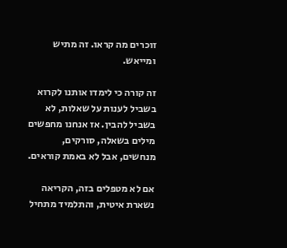זוכרים מה קראו. זה מתיש ומייאש.

זה קורה כי לימדו אותנו לקרוא בשביל לענות על שאלות, לא בשביל להבין. אז אנחנו מחפשים מילים בשאלה, סורקים, מנחשים, אבל לא באמת קוראים.

אם לא מטפלים בזה, הקריאה נשארת איטית, והתלמיד מתחיל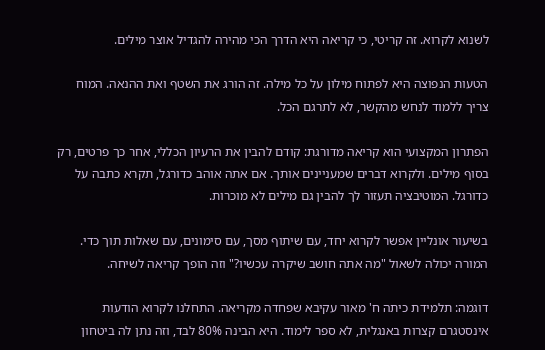לשנוא לקרוא. זה קריטי, כי קריאה היא הדרך הכי מהירה להגדיל אוצר מילים.

הטעות הנפוצה היא לפתוח מילון על כל מילה. זה הורג את השטף ואת ההנאה. המוח צריך ללמוד לנחש מהקשר, לא לתרגם הכל.

הפתרון המקצועי הוא קריאה מדורגת: קודם להבין את הרעיון הכללי, אחר כך פרטים, רק בסוף מילים. ולקרוא דברים שמעניינים אותך. אם אתה אוהב כדורגל, תקרא כתבה על כדורגל. המוטיבציה תעזור לך להבין גם מילים לא מוכרות.

בשיעור אונליין אפשר לקרוא יחד, עם שיתוף מסך, עם סימונים, עם שאלות תוך כדי. המורה יכולה לשאול "מה אתה חושב שיקרה עכשיו?" וזה הופך קריאה לשיחה.

דוגמה: תלמידת כיתה ח' מאור עקיבא שפחדה מקריאה. התחלנו לקרוא הודעות אינסטגרם קצרות באנגלית, לא ספר לימוד. היא הבינה 80% לבד, וזה נתן לה ביטחון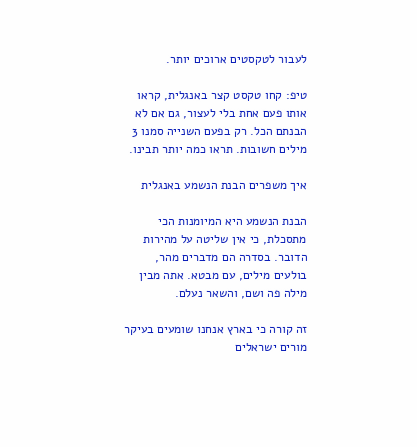לעבור לטקסטים ארוכים יותר.

טיפ: קחו טקסט קצר באנגלית, קראו אותו פעם אחת בלי לעצור, גם אם לא הבנתם הכל. רק בפעם השנייה סמנו 3 מילים חשובות. תראו כמה יותר תבינו.

איך משפרים הבנת הנשמע באנגלית

הבנת הנשמע היא המיומנות הכי מתסכלת, כי אין שליטה על מהירות הדובר. בסדרה הם מדברים מהר, בולעים מילים, עם מבטא. אתה מבין מילה פה ושם, והשאר נעלם.

זה קורה כי בארץ אנחנו שומעים בעיקר מורים ישראלים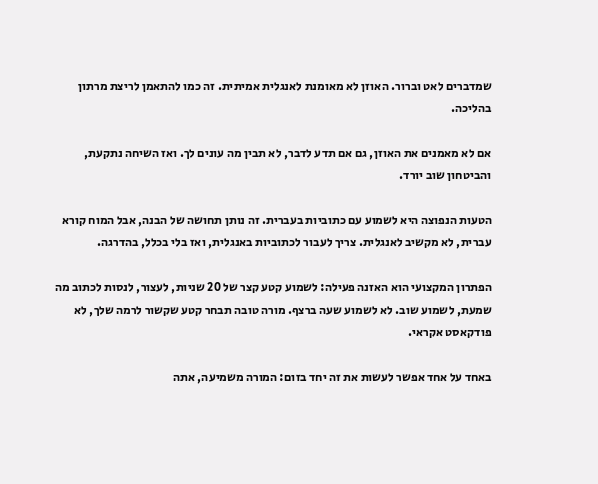שמדברים לאט וברור. האוזן לא מאומנת לאנגלית אמיתית. זה כמו להתאמן לריצת מרתון בהליכה.

אם לא מאמנים את האוזן, גם אם תדע לדבר, לא תבין מה עונים לך. ואז השיחה נתקעת, והביטחון שוב יורד.

הטעות הנפוצה היא לשמוע עם כתוביות בעברית. זה נותן תחושה של הבנה, אבל המוח קורא עברית, לא מקשיב לאנגלית. צריך לעבור לכתוביות באנגלית, ואז בלי בכלל, בהדרגה.

הפתרון המקצועי הוא האזנה פעילה: לשמוע קטע קצר של 20 שניות, לעצור, לנסות לכתוב מה שמעת, לשמוע שוב. לא לשמוע שעה ברצף. מורה טובה תבחר קטע שקשור לרמה שלך, לא פודקאסט אקראי.

באחד על אחד אפשר לעשות את זה יחד בזום: המורה משמיעה, אתה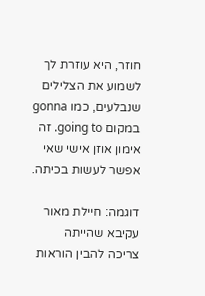חוזר, היא עוזרת לך לשמוע את הצלילים שנבלעים, כמו gonna במקום going to. זה אימון אוזן אישי שאי אפשר לעשות בכיתה.

דוגמה: חיילת מאור עקיבא שהייתה צריכה להבין הוראות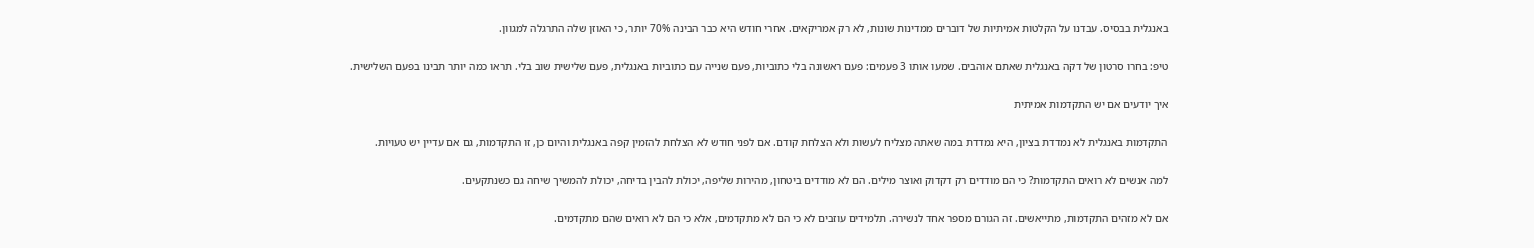באנגלית בבסיס. עבדנו על הקלטות אמיתיות של דוברים ממדינות שונות, לא רק אמריקאים. אחרי חודש היא כבר הבינה 70% יותר, כי האוזן שלה התרגלה למגוון.

טיפ: בחרו סרטון של דקה באנגלית שאתם אוהבים. שמעו אותו 3 פעמים: פעם ראשונה בלי כתוביות, פעם שנייה עם כתוביות באנגלית, פעם שלישית שוב בלי. תראו כמה יותר תבינו בפעם השלישית.

איך יודעים אם יש התקדמות אמיתית

התקדמות באנגלית לא נמדדת בציון, היא נמדדת במה שאתה מצליח לעשות ולא הצלחת קודם. אם לפני חודש לא הצלחת להזמין קפה באנגלית והיום כן, זו התקדמות, גם אם עדיין יש טעויות.

למה אנשים לא רואים התקדמות? כי הם מודדים רק דקדוק ואוצר מילים. הם לא מודדים ביטחון, מהירות שליפה, יכולת להבין בדיחה, יכולת להמשיך שיחה גם כשנתקעים.

אם לא מזהים התקדמות, מתייאשים. זה הגורם מספר אחד לנשירה. תלמידים עוזבים לא כי הם לא מתקדמים, אלא כי הם לא רואים שהם מתקדמים.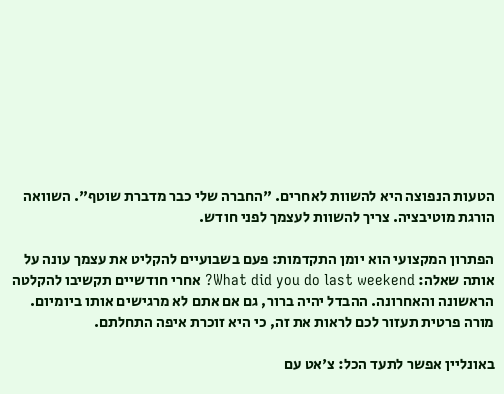הטעות הנפוצה היא להשוות לאחרים. "החברה שלי כבר מדברת שוטף". השוואה הורגת מוטיבציה. צריך להשוות לעצמך לפני חודש.

הפתרון המקצועי הוא יומן התקדמות: פעם בשבועיים להקליט את עצמך עונה על אותה שאלה: What did you do last weekend? אחרי חודשיים תקשיבו להקלטה הראשונה והאחרונה. ההבדל יהיה ברור, גם אם אתם לא מרגישים אותו ביומיום. מורה פרטית תעזור לכם לראות את זה, כי היא זוכרת איפה התחלתם.

באונליין אפשר לתעד הכל: צ'אט עם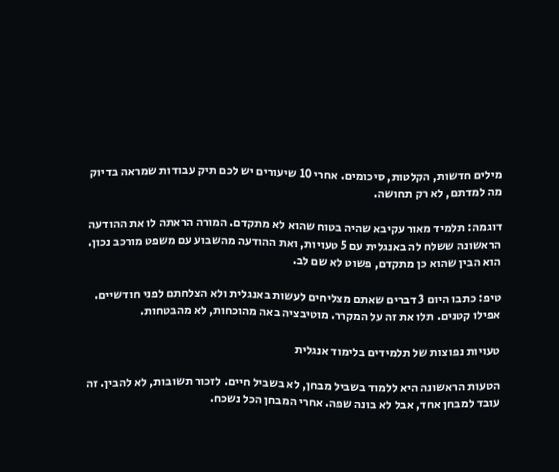מילים חדשות, הקלטות, סיכומים. אחרי 10 שיעורים יש לכם תיק עבודות שמראה בדיוק מה למדתם, לא רק תחושה.

דוגמה: תלמיד מאור עקיבא שהיה בטוח שהוא לא מתקדם. המורה הראתה לו את ההודעה הראשונה ששלח לה באנגלית עם 5 טעויות, ואת ההודעה מהשבוע עם משפט מורכב נכון. הוא הבין שהוא כן מתקדם, פשוט לא שם לב.

טיפ: כתבו היום 3 דברים שאתם מצליחים לעשות באנגלית ולא הצלחתם לפני חודשיים. אפילו קטנים. תלו את זה על המקרר. מוטיבציה באה מהוכחות, לא מהבטחות.

טעויות נפוצות של תלמידים בלימוד אנגלית

הטעות הראשונה היא ללמוד בשביל מבחן, לא בשביל חיים. לזכור תשובות, לא להבין. זה עובד למבחן אחד, אבל לא בונה שפה. אחרי המבחן הכל נשכח.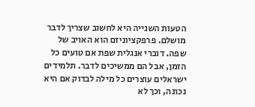הטעות השנייה היא לחשוב שצריך לדבר מושלם. פרפקציוניזם הוא האויב של שפה. דוברי אנגלית שפת אם טועים כל הזמן, אבל הם ממשיכים לדבר. תלמידים ישראלים עוצרים כל מילה לבדוק אם היא נכונה, וכך לא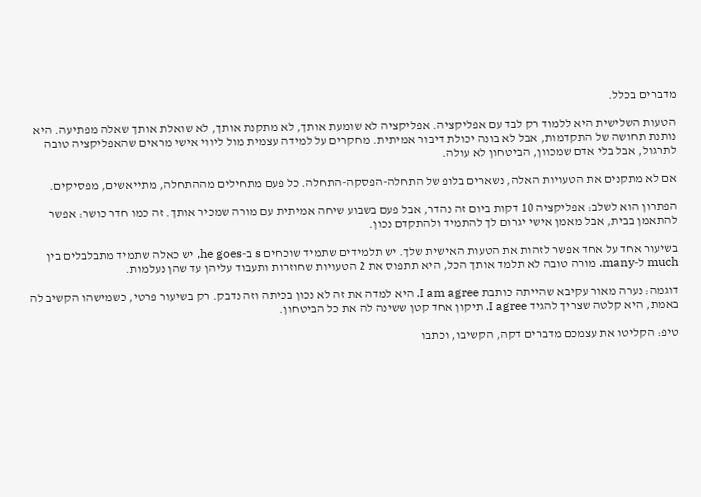מדברים בכלל.

הטעות השלישית היא ללמוד רק לבד עם אפליקציה. אפליקציה לא שומעת אותך, לא מתקנת אותך, לא שואלת אותך שאלה מפתיעה. היא נותנת תחושה של התקדמות, אבל לא בונה יכולת דיבור אמיתית. מחקרים על למידה עצמית מול ליווי אישי מראים שהאפליקציה טובה לתרגול, אבל בלי אדם שמכוון, הביטחון לא עולה.

אם לא מתקנים את הטעויות האלה, נשארים בלופ של התחלה-הפסקה-התחלה. כל פעם מתחילים מההתחלה, מתייאשים, מפסיקים.

הפתרון הוא לשלב: אפליקציה 10 דקות ביום זה נהדר, אבל פעם בשבוע שיחה אמיתית עם מורה שמכיר אותך. זה כמו חדר כושר: אפשר להתאמן בבית, אבל מאמן אישי יגרום לך להתמיד ולהתקדם נכון.

בשיעור אחד על אחד אפשר לזהות את הטעות האישית שלך. יש תלמידים שתמיד שוכחים s ב-he goes, יש כאלה שתמיד מתבלבלים בין much ל-many. מורה טובה לא תלמד אותך הכל, היא תתפוס את 2 הטעויות שחוזרות ותעבוד עליהן עד שהן נעלמות.

דוגמה: נערה מאור עקיבא שהייתה כותבת I am agree. היא למדה את זה לא נכון בכיתה וזה נדבק. רק בשיעור פרטי, כשמישהו הקשיב לה באמת, היא קלטה שצריך להגיד I agree. תיקון אחד קטן ששינה לה את כל הביטחון.

טיפ: הקליטו את עצמכם מדברים דקה, הקשיבו, וכתבו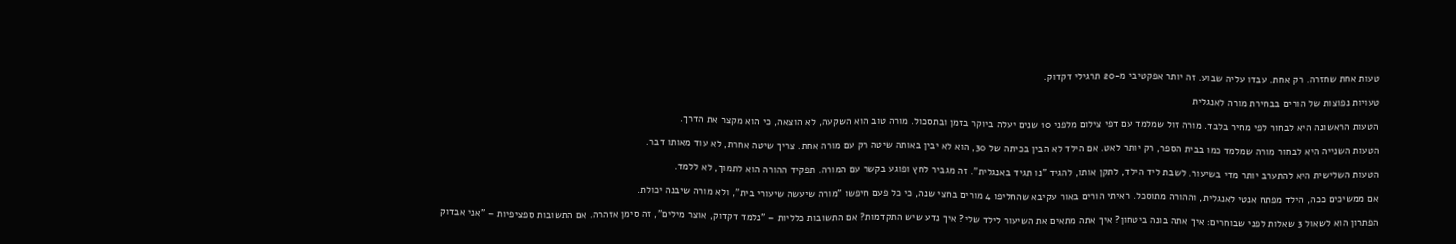טעות אחת שחזרה. רק אחת. עבדו עליה שבוע. זה יותר אפקטיבי מ-20 תרגילי דקדוק.

טעויות נפוצות של הורים בבחירת מורה לאנגלית

הטעות הראשונה היא לבחור לפי מחיר בלבד. מורה זול שמלמד עם דפי צילום מלפני 10 שנים יעלה ביוקר בזמן ובתסכול. מורה טוב הוא השקעה, לא הוצאה, כי הוא מקצר את הדרך.

הטעות השנייה היא לבחור מורה שמלמד כמו בבית הספר, רק יותר לאט. אם הילד לא הבין בכיתה של 30, הוא לא יבין באותה שיטה רק עם מורה אחת. צריך שיטה אחרת, לא עוד מאותו דבר.

הטעות השלישית היא להתערב יותר מדי בשיעור. לשבת ליד הילד, לתקן אותו, להגיד "נו תגיד באנגלית". זה מגביר לחץ ופוגע בקשר עם המורה. תפקיד ההורה הוא לתמוך, לא ללמד.

אם ממשיכים ככה, הילד מפתח אנטי לאנגלית, וההורה מתוסכל. ראיתי הורים באור עקיבא שהחליפו 4 מורים בחצי שנה, כי כל פעם חיפשו "מורה שיעשה שיעורי בית", ולא מורה שיבנה יכולת.

הפתרון הוא לשאול 3 שאלות לפני שבוחרים: איך אתה בונה ביטחון? איך אתה מתאים את השיעור לילד שלי? איך נדע שיש התקדמות? אם התשובות כלליות – "נלמד דקדוק, אוצר מילים", זה סימן אזהרה. אם התשובות ספציפיות – "אני אבדוק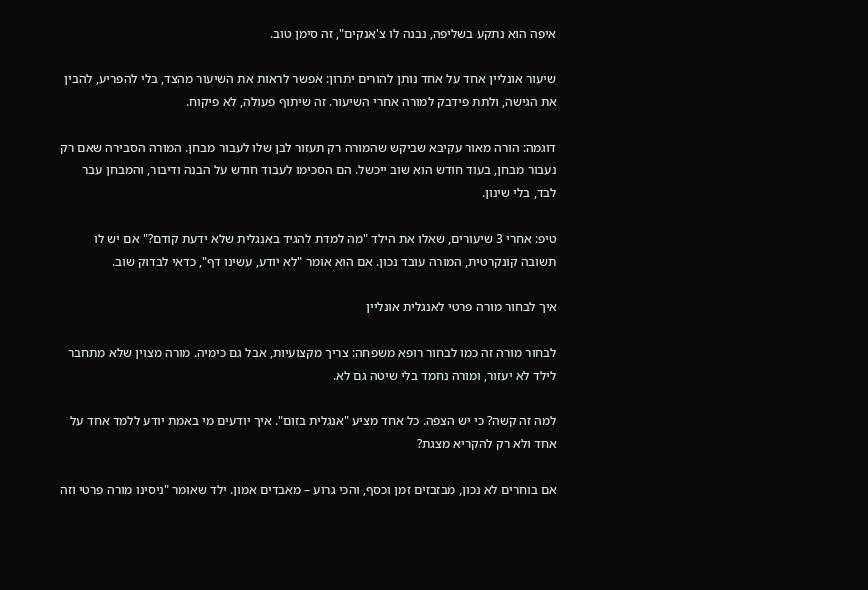איפה הוא נתקע בשליפה, נבנה לו צ'אנקים", זה סימן טוב.

שיעור אונליין אחד על אחד נותן להורים יתרון: אפשר לראות את השיעור מהצד, בלי להפריע, להבין את הגישה, ולתת פידבק למורה אחרי השיעור. זה שיתוף פעולה, לא פיקוח.

דוגמה: הורה מאור עקיבא שביקש שהמורה רק תעזור לבן שלו לעבור מבחן. המורה הסבירה שאם רק נעבור מבחן, בעוד חודש הוא שוב ייכשל. הם הסכימו לעבוד חודש על הבנה ודיבור, והמבחן עבר לבד, בלי שינון.

טיפ: אחרי 3 שיעורים, שאלו את הילד "מה למדת להגיד באנגלית שלא ידעת קודם?" אם יש לו תשובה קונקרטית, המורה עובד נכון. אם הוא אומר "לא יודע, עשינו דף", כדאי לבדוק שוב.

איך לבחור מורה פרטי לאנגלית אונליין

לבחור מורה זה כמו לבחור רופא משפחה: צריך מקצועיות, אבל גם כימיה. מורה מצוין שלא מתחבר לילד לא יעזור, ומורה נחמד בלי שיטה גם לא.

למה זה קשה? כי יש הצפה. כל אחד מציע "אנגלית בזום". איך יודעים מי באמת יודע ללמד אחד על אחד ולא רק להקריא מצגת?

אם בוחרים לא נכון, מבזבזים זמן וכסף, והכי גרוע – מאבדים אמון. ילד שאומר "ניסינו מורה פרטי וזה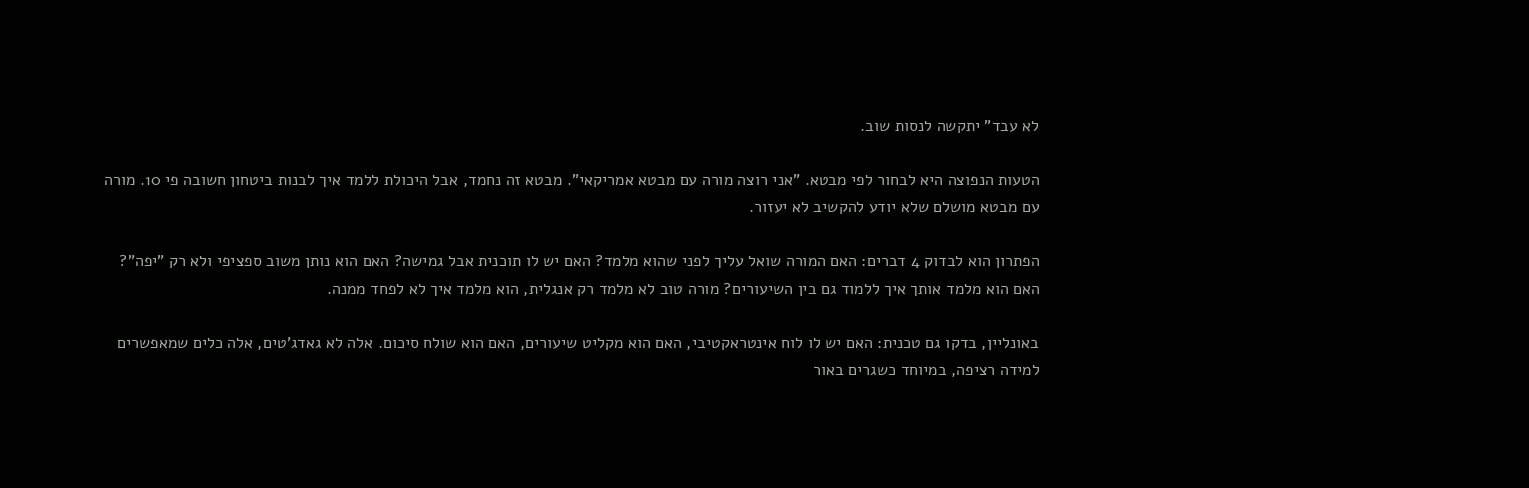לא עבד" יתקשה לנסות שוב.

הטעות הנפוצה היא לבחור לפי מבטא. "אני רוצה מורה עם מבטא אמריקאי". מבטא זה נחמד, אבל היכולת ללמד איך לבנות ביטחון חשובה פי 10. מורה עם מבטא מושלם שלא יודע להקשיב לא יעזור.

הפתרון הוא לבדוק 4 דברים: האם המורה שואל עליך לפני שהוא מלמד? האם יש לו תוכנית אבל גמישה? האם הוא נותן משוב ספציפי ולא רק "יפה"? האם הוא מלמד אותך איך ללמוד גם בין השיעורים? מורה טוב לא מלמד רק אנגלית, הוא מלמד איך לא לפחד ממנה.

באונליין, בדקו גם טכנית: האם יש לו לוח אינטראקטיבי, האם הוא מקליט שיעורים, האם הוא שולח סיכום. אלה לא גאדג'טים, אלה כלים שמאפשרים למידה רציפה, במיוחד כשגרים באור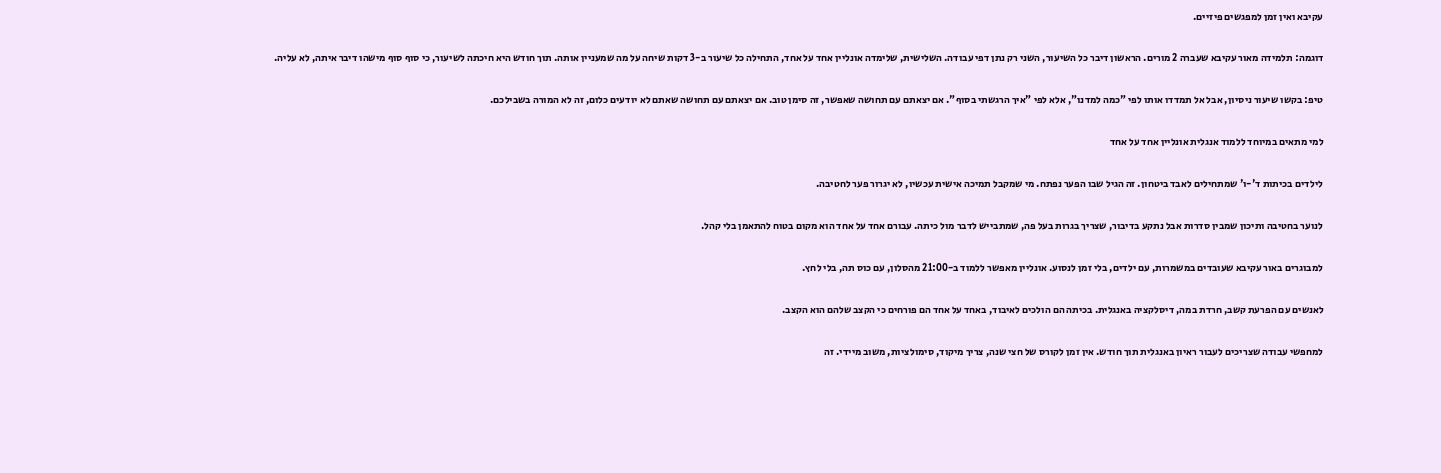עקיבא ואין זמן למפגשים פיזיים.

דוגמה: תלמידה מאור עקיבא שעברה 2 מורים. הראשון דיבר כל השיעור, השני רק נתן דפי עבודה. השלישית, שלימדה אונליין אחד על אחד, התחילה כל שיעור ב-3 דקות שיחה על מה שמעניין אותה. תוך חודש היא חיכתה לשיעור, כי סוף סוף מישהו דיבר איתה, לא עליה.

טיפ: בקשו שיעור ניסיון, אבל אל תמדדו אותו לפי "כמה למדנו", אלא לפי "איך הרגשתי בסוף". אם יצאתם עם תחושה שאפשר, זה סימן טוב. אם יצאתם עם תחושה שאתם לא יודעים כלום, זה לא המורה בשבילכם.

למי מתאים במיוחד ללמוד אנגלית אונליין אחד על אחד

לילדים בכיתות ד'-ו' שמתחילים לאבד ביטחון. זה הגיל שבו הפער נפתח. מי שמקבל תמיכה אישית עכשיו, לא יגרור פער לחטיבה.

לנוער בחטיבה ותיכון שמבין סדרות אבל נתקע בדיבור, שצריך בגרות בעל פה, שמתבייש לדבר מול כיתה. עבורם אחד על אחד הוא מקום בטוח להתאמן בלי קהל.

למבוגרים באור עקיבא שעובדים במשמרות, עם ילדים, בלי זמן לנסוע. אונליין מאפשר ללמוד ב-21:00 מהסלון, עם כוס תה, בלי לחץ.

לאנשים עם הפרעת קשב, חרדת במה, דיסלקציה באנגלית. בכיתה הם הולכים לאיבוד, באחד על אחד הם פורחים כי הקצב שלהם הוא הקצב.

למחפשי עבודה שצריכים לעבור ראיון באנגלית תוך חודש. אין זמן לקורס של חצי שנה, צריך מיקוד, סימולציות, משוב מיידי. זה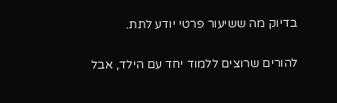בדיוק מה ששיעור פרטי יודע לתת.

להורים שרוצים ללמוד יחד עם הילד, אבל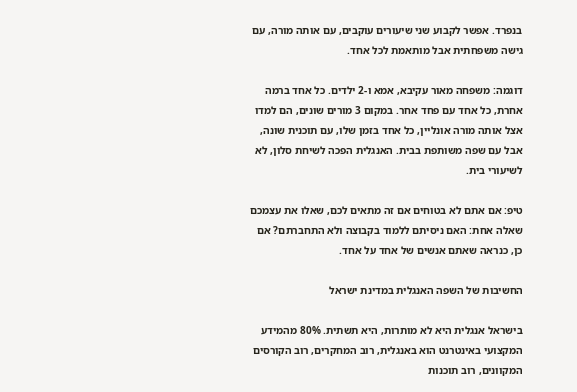בנפרד. אפשר לקבוע שני שיעורים עוקבים, עם אותה מורה, עם גישה משפחתית אבל מותאמת לכל אחד.

דוגמה: משפחה מאור עקיבא, אמא ו-2 ילדים. כל אחד ברמה אחרת, כל אחד עם פחד אחר. במקום 3 מורים שונים, הם למדו אצל אותה מורה אונליין, כל אחד בזמן שלו, עם תוכנית שונה, אבל עם שפה משותפת בבית. האנגלית הפכה לשיחת סלון, לא לשיעורי בית.

טיפ: אם אתם לא בטוחים אם זה מתאים לכם, שאלו את עצמכם שאלה אחת: האם ניסיתם ללמוד בקבוצה ולא התחברתם? אם כן, כנראה שאתם אנשים של אחד על אחד.

החשיבות של השפה האנגלית במדינת ישראל

בישראל אנגלית היא לא מותרות, היא תשתית. 80% מהמידע המקצועי באינטרנט הוא באנגלית, רוב המחקרים, רוב הקורסים המקוונים, רוב תוכנות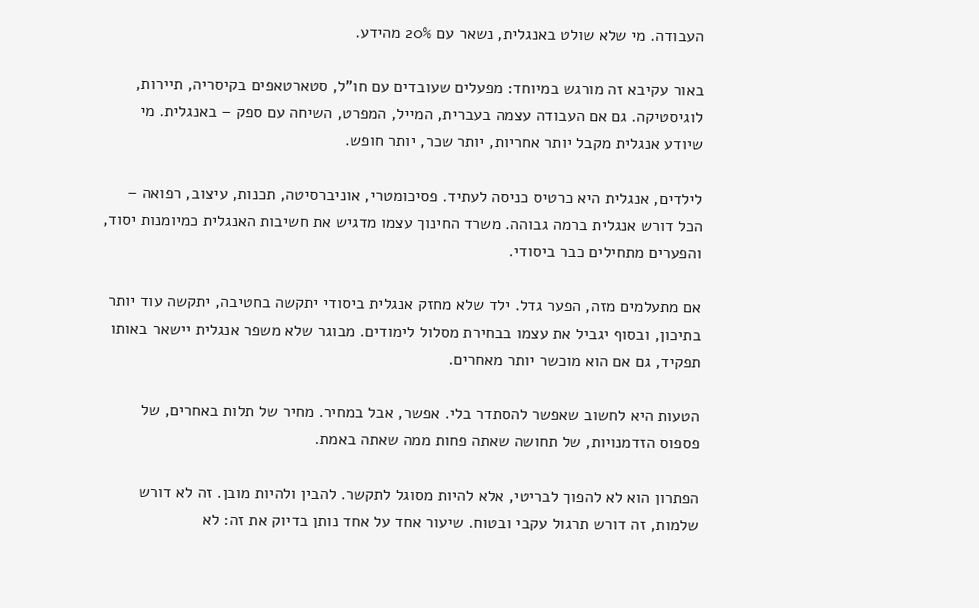העבודה. מי שלא שולט באנגלית, נשאר עם 20% מהידע.

באור עקיבא זה מורגש במיוחד: מפעלים שעובדים עם חו"ל, סטארטאפים בקיסריה, תיירות, לוגיסטיקה. גם אם העבודה עצמה בעברית, המייל, המפרט, השיחה עם ספק – באנגלית. מי שיודע אנגלית מקבל יותר אחריות, יותר שכר, יותר חופש.

לילדים, אנגלית היא כרטיס כניסה לעתיד. פסיכומטרי, אוניברסיטה, תכנות, עיצוב, רפואה – הכל דורש אנגלית ברמה גבוהה. משרד החינוך עצמו מדגיש את חשיבות האנגלית כמיומנות יסוד, והפערים מתחילים כבר ביסודי.

אם מתעלמים מזה, הפער גדל. ילד שלא מחזק אנגלית ביסודי יתקשה בחטיבה, יתקשה עוד יותר בתיכון, ובסוף יגביל את עצמו בבחירת מסלול לימודים. מבוגר שלא משפר אנגלית יישאר באותו תפקיד, גם אם הוא מוכשר יותר מאחרים.

הטעות היא לחשוב שאפשר להסתדר בלי. אפשר, אבל במחיר. מחיר של תלות באחרים, של פספוס הזדמנויות, של תחושה שאתה פחות ממה שאתה באמת.

הפתרון הוא לא להפוך לבריטי, אלא להיות מסוגל לתקשר. להבין ולהיות מובן. זה לא דורש שלמות, זה דורש תרגול עקבי ובטוח. שיעור אחד על אחד נותן בדיוק את זה: לא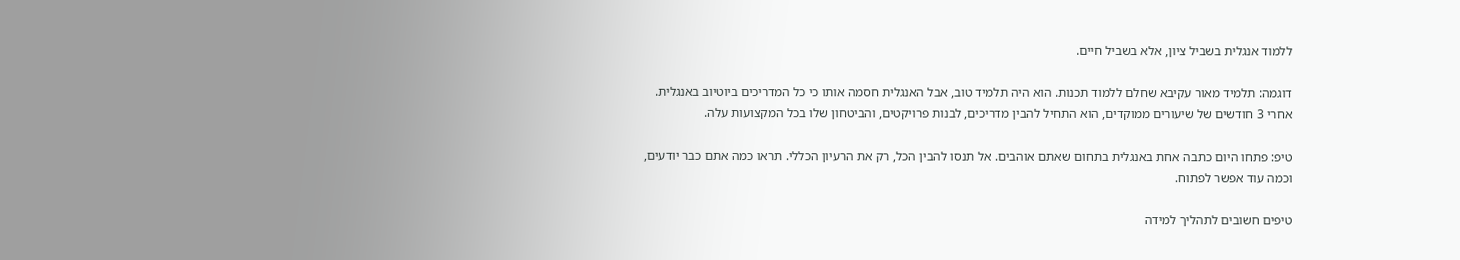ללמוד אנגלית בשביל ציון, אלא בשביל חיים.

דוגמה: תלמיד מאור עקיבא שחלם ללמוד תכנות. הוא היה תלמיד טוב, אבל האנגלית חסמה אותו כי כל המדריכים ביוטיוב באנגלית. אחרי 3 חודשים של שיעורים ממוקדים, הוא התחיל להבין מדריכים, לבנות פרויקטים, והביטחון שלו בכל המקצועות עלה.

טיפ: פתחו היום כתבה אחת באנגלית בתחום שאתם אוהבים. אל תנסו להבין הכל, רק את הרעיון הכללי. תראו כמה אתם כבר יודעים, וכמה עוד אפשר לפתוח.

טיפים חשובים לתהליך למידה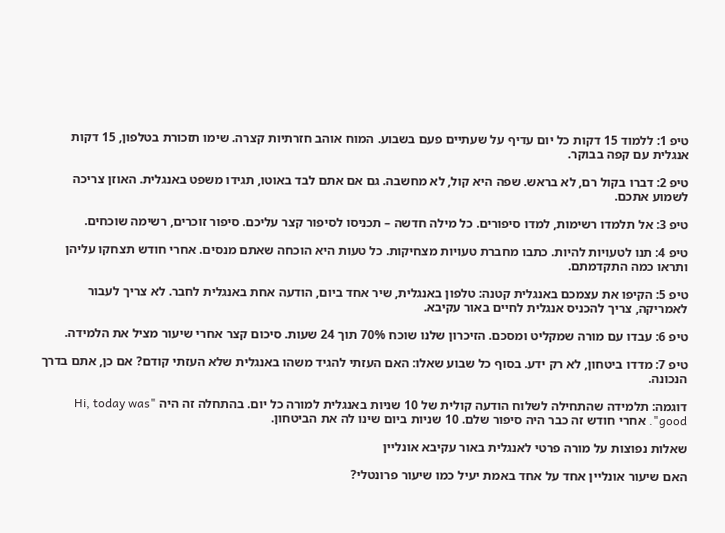טיפ 1: ללמוד 15 דקות כל יום עדיף על שעתיים פעם בשבוע. המוח אוהב חזרתיות קצרה. שימו תזכורת בטלפון, 15 דקות אנגלית עם קפה בבוקר.

טיפ 2: דברו בקול רם, לא בראש. שפה היא קול, לא מחשבה. גם אם אתם לבד באוטו, תגידו משפט באנגלית. האוזן צריכה לשמוע אתכם.

טיפ 3: אל תלמדו רשימות, למדו סיפורים. כל מילה חדשה – תכניסו לסיפור קצר עליכם. סיפור זוכרים, רשימה שוכחים.

טיפ 4: תנו לטעויות להיות. כתבו מחברת טעויות מצחיקות. כל טעות היא הוכחה שאתם מנסים. אחרי חודש תצחקו עליהן ותראו כמה התקדמתם.

טיפ 5: הקיפו את עצמכם באנגלית קטנה: טלפון באנגלית, שיר אחד ביום, הודעה אחת באנגלית לחבר. לא צריך לעבור לאמריקה, צריך להכניס אנגלית לחיים באור עקיבא.

טיפ 6: עבדו עם מורה שמקליט ומסכם. הזיכרון שלנו שוכח 70% תוך 24 שעות. סיכום קצר אחרי שיעור מציל את הלמידה.

טיפ 7: מדדו ביטחון, לא רק ידע. בסוף כל שבוע שאלו: האם העזתי להגיד משהו באנגלית שלא העזתי קודם? אם כן, אתם בדרך הנכונה.

דוגמה: תלמידה שהתחילה לשלוח הודעה קולית של 10 שניות באנגלית למורה כל יום. בהתחלה זה היה "Hi, today was good". אחרי חודש זה כבר היה סיפור שלם. 10 שניות ביום שינו לה את הביטחון.

שאלות נפוצות על מורה פרטי לאנגלית באור עקיבא אונליין

האם שיעור אונליין אחד על אחד באמת יעיל כמו שיעור פרונטלי?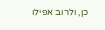כן, ולרוב אפילו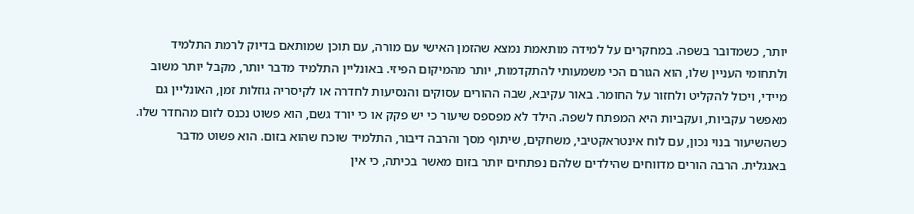יותר, כשמדובר בשפה. במחקרים על למידה מותאמת נמצא שהזמן האישי עם מורה, עם תוכן שמותאם בדיוק לרמת התלמיד ולתחומי העניין שלו, הוא הגורם הכי משמעותי להתקדמות, יותר מהמיקום הפיזי. באונליין התלמיד מדבר יותר, מקבל יותר משוב מיידי, ויכול להקליט ולחזור על החומר. באור עקיבא, שבה ההורים עסוקים והנסיעות לחדרה או לקיסריה גוזלות זמן, האונליין גם מאפשר עקביות, ועקביות היא המפתח לשפה. הילד לא מפספס שיעור כי יש פקק או כי יורד גשם, הוא פשוט נכנס לזום מהחדר שלו. כשהשיעור בנוי נכון, עם לוח אינטראקטיבי, משחקים, שיתוף מסך והרבה דיבור, התלמיד שוכח שהוא בזום. הוא פשוט מדבר באנגלית. הרבה הורים מדווחים שהילדים שלהם נפתחים יותר בזום מאשר בכיתה, כי אין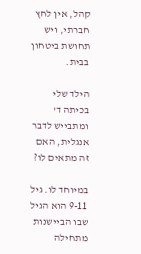קהל, אין לחץ חברתי, ויש תחושת ביטחון בבית.

הילד שלי בכיתה ד' ומתבייש לדבר אנגלית, האם זה מתאים לו?

במיוחד לו. גיל 9-11 הוא הגיל שבו הביישנות מתחילה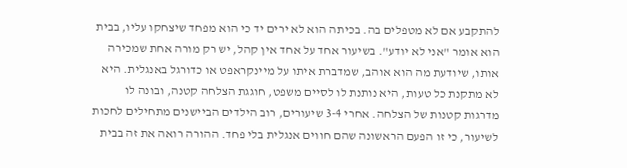להתקבע אם לא מטפלים בה. בכיתה הוא לא ירים יד כי הוא מפחד שיצחקו עליו, בבית הוא אומר "אני לא יודע". בשיעור אחד על אחד אין קהל, יש רק מורה אחת שמכירה אותו, שיודעת מה הוא אוהב, שמדברת איתו על מיינקראפט או כדורגל באנגלית. היא לא מתקנת כל טעות, היא נותנת לו לסיים משפט, חוגגת הצלחה קטנה, ובונה לו מדרגות קטנות של הצלחה. אחרי 3-4 שיעורים, רוב הילדים הביישנים מתחילים לחכות לשיעור, כי זו הפעם הראשונה שהם חווים אנגלית בלי פחד. ההורה רואה את זה בבית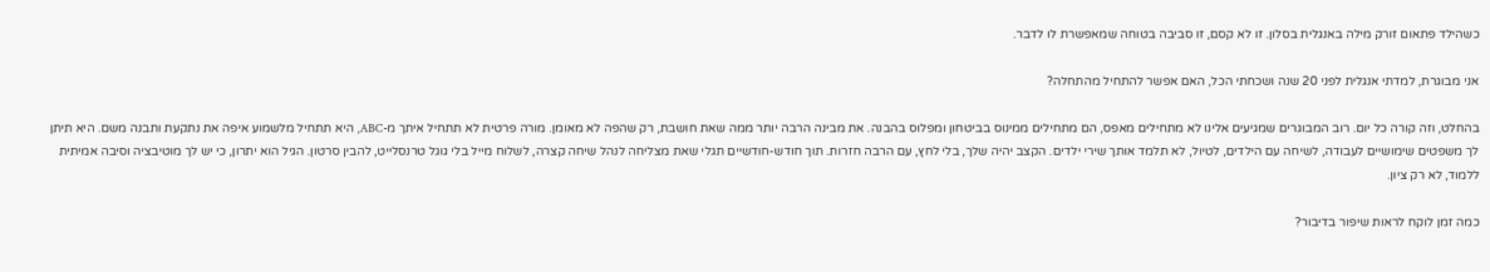כשהילד פתאום זורק מילה באנגלית בסלון. זו לא קסם, זו סביבה בטוחה שמאפשרת לו לדבר.

אני מבוגרת, למדתי אנגלית לפני 20 שנה ושכחתי הכל, האם אפשר להתחיל מהתחלה?

בהחלט, וזה קורה כל יום. רוב המבוגרים שמגיעים אלינו לא מתחילים מאפס, הם מתחילים ממינוס בביטחון ומפלוס בהבנה. את מבינה הרבה יותר ממה שאת חושבת, רק שהפה לא מאומן. מורה פרטית לא תתחיל איתך מ-ABC, היא תתחיל מלשמוע איפה את נתקעת ותבנה משם. היא תיתן לך משפטים שימושיים לעבודה, לשיחה עם הילדים, לטיול, לא תלמד אותך שירי ילדים. הקצב יהיה שלך, בלי לחץ, עם הרבה חזרות. תוך חודש-חודשיים תגלי שאת מצליחה לנהל שיחה קצרה, לשלוח מייל בלי גוגל טרנסלייט, להבין סרטון. הגיל הוא יתרון, כי יש לך מוטיבציה וסיבה אמיתית ללמוד, לא רק ציון.

כמה זמן לוקח לראות שיפור בדיבור?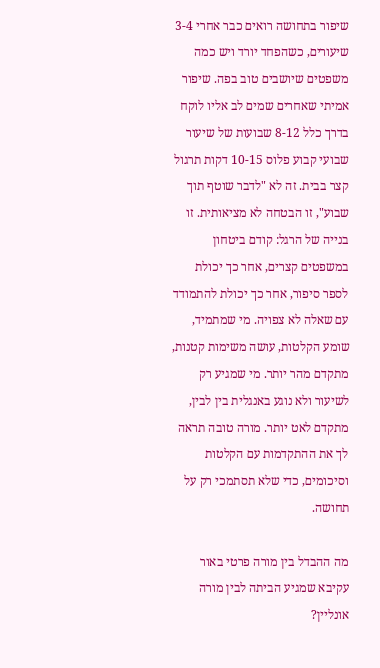שיפור בתחושה רואים כבר אחרי 3-4 שיעורים, כשהפחד יורד ויש כמה משפטים שיושבים טוב בפה. שיפור אמיתי שאחרים שמים לב אליו לוקח בדרך כלל 8-12 שבועות של שיעור שבועי קבוע פלוס 10-15 דקות תרגול קצר בבית. זה לא "לדבר שוטף תוך שבוע", זו הבטחה לא מציאותית. זו בנייה של הרגל: קודם ביטחון במשפטים קצרים, אחר כך יכולת לספר סיפור, אחר כך יכולת להתמודד עם שאלה לא צפויה. מי שמתמיד, שומע הקלטות, עושה משימות קטנות, מתקדם מהר יותר. מי שמגיע רק לשיעור ולא נוגע באנגלית בין לבין, מתקדם לאט יותר. מורה טובה תראה לך את ההתקדמות עם הקלטות וסיכומים, כדי שלא תסתמכי רק על תחושה.

מה ההבדל בין מורה פרטי באור עקיבא שמגיע הביתה לבין מורה אונליין?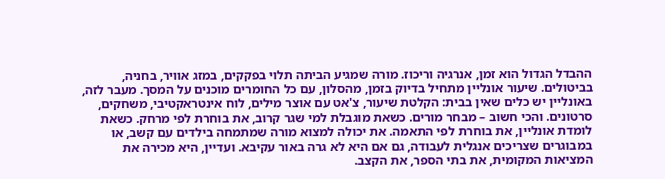ההבדל הגדול הוא זמן, אנרגיה וריכוז. מורה שמגיע הביתה תלוי בפקקים, במזג אוויר, בחניה, בביטולים. שיעור אונליין מתחיל בדיוק בזמן, מהסלון, עם כל החומרים מוכנים על המסך. מעבר לזה, באונליין יש כלים שאין בבית: הקלטת שיעור, צ'אט עם אוצר מילים, לוח אינטראקטיבי, משחקים, סרטונים. והכי חשוב – מבחר מורים. כשאת מוגבלת למי שגר קרוב, את בוחרת לפי מרחק. כשאת לומדת אונליין, את בוחרת לפי התאמה. את יכולה למצוא מורה שמתמחה בילדים עם קשב, או במבוגרים שצריכים אנגלית לעבודה, גם אם היא לא גרה באור עקיבא. ועדיין, היא מכירה את המציאות המקומית, את בתי הספר, את הקצב.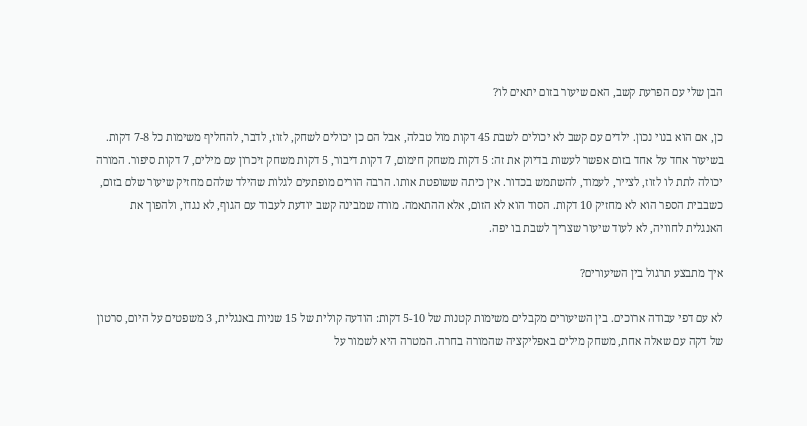הבן שלי עם הפרעת קשב, האם שיעור בזום יתאים לו?

כן, אם הוא בנוי נכון. ילדים עם קשב לא יכולים לשבת 45 דקות מול טבלה, אבל הם כן יכולים לשחק, לזוז, לדבר, להחליף משימות כל 7-8 דקות. בשיעור אחד על אחד בזום אפשר לעשות בדיוק את זה: 5 דקות משחק חימום, 7 דקות דיבור, 5 דקות משחק זיכרון עם מילים, 7 דקות סיפור. המורה יכולה לתת לו לזוז, לצייר, לעמוד, להשתמש בכדור. אין כיתה ששופטת אותו. הרבה הורים מופתעים לגלות שהילד שלהם מחזיק שיעור שלם בזום, כשבבית הספר הוא לא מחזיק 10 דקות. הסוד הוא לא הזום, אלא ההתאמה. מורה שמבינה קשב יודעת לעבוד עם הגוף, לא נגדו, ולהפוך את האנגלית לחוויה, לא לעוד שיעור שצריך לשבת בו יפה.

איך מתבצע תרגול בין השיעורים?

לא עם דפי עבודה ארוכים. בין השיעורים מקבלים משימות קטנות של 5-10 דקות: הודעה קולית של 15 שניות באנגלית, 3 משפטים על היום, סרטון של דקה עם שאלה אחת, משחק מילים באפליקציה שהמורה בחרה. המטרה היא לשמור על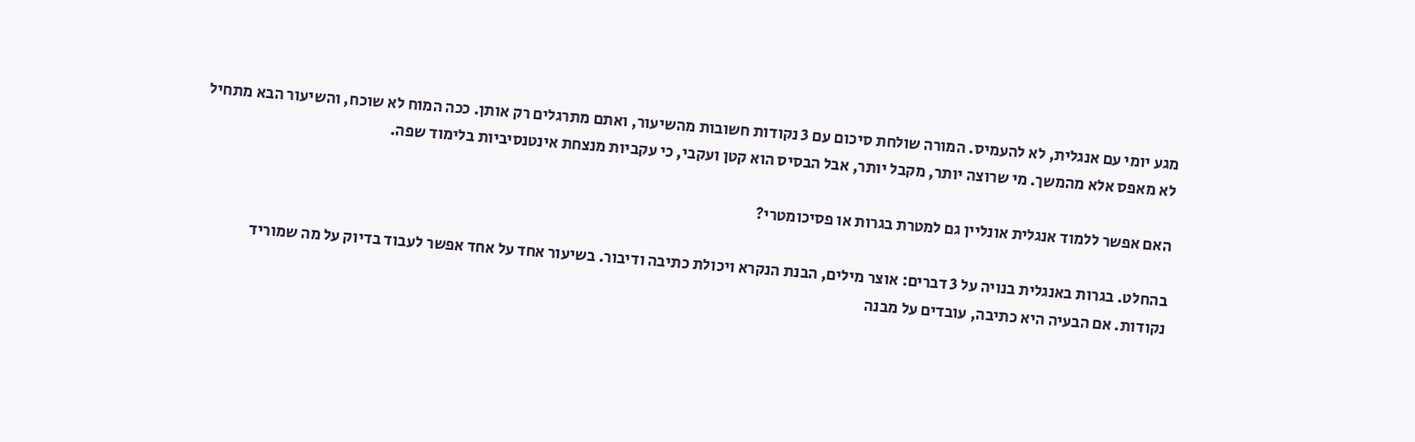מגע יומי עם אנגלית, לא להעמיס. המורה שולחת סיכום עם 3 נקודות חשובות מהשיעור, ואתם מתרגלים רק אותן. ככה המוח לא שוכח, והשיעור הבא מתחיל לא מאפס אלא מהמשך. מי שרוצה יותר, מקבל יותר, אבל הבסיס הוא קטן ועקבי, כי עקביות מנצחת אינטנסיביות בלימוד שפה.

האם אפשר ללמוד אנגלית אונליין גם למטרת בגרות או פסיכומטרי?

בהחלט. בגרות באנגלית בנויה על 3 דברים: אוצר מילים, הבנת הנקרא ויכולת כתיבה ודיבור. בשיעור אחד על אחד אפשר לעבוד בדיוק על מה שמוריד נקודות. אם הבעיה היא כתיבה, עובדים על מבנה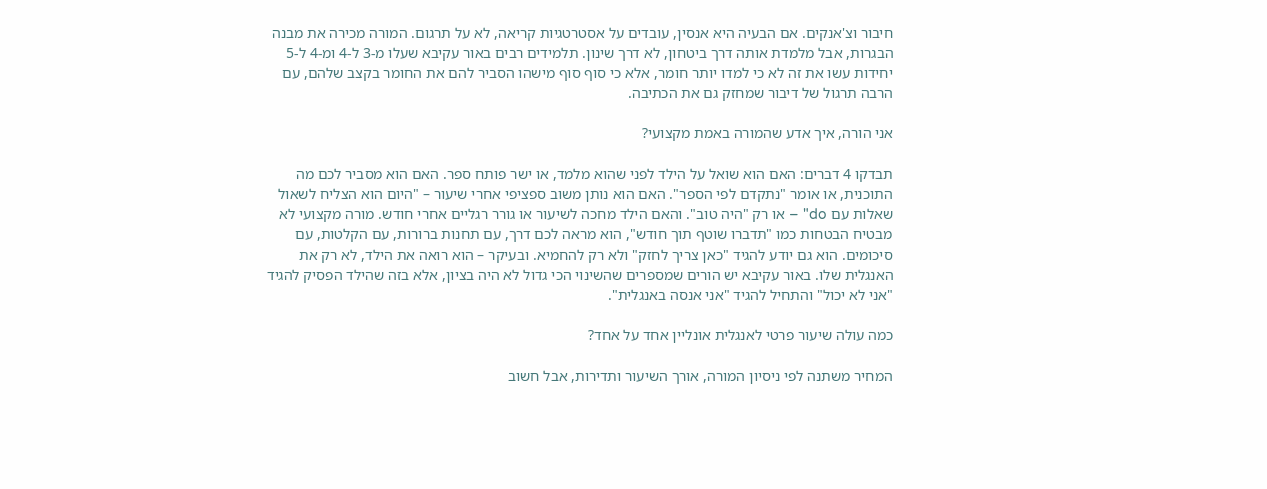חיבור וצ'אנקים. אם הבעיה היא אנסין, עובדים על אסטרטגיות קריאה, לא על תרגום. המורה מכירה את מבנה הבגרות, אבל מלמדת אותה דרך ביטחון, לא דרך שינון. תלמידים רבים באור עקיבא שעלו מ-3 ל-4 ומ-4 ל-5 יחידות עשו את זה לא כי למדו יותר חומר, אלא כי סוף סוף מישהו הסביר להם את החומר בקצב שלהם, עם הרבה תרגול של דיבור שמחזק גם את הכתיבה.

אני הורה, איך אדע שהמורה באמת מקצועי?

תבדקו 4 דברים: האם הוא שואל על הילד לפני שהוא מלמד, או ישר פותח ספר. האם הוא מסביר לכם מה התוכנית, או אומר "נתקדם לפי הספר". האם הוא נותן משוב ספציפי אחרי שיעור – "היום הוא הצליח לשאול שאלות עם do" – או רק "היה טוב". והאם הילד מחכה לשיעור או גורר רגליים אחרי חודש. מורה מקצועי לא מבטיח הבטחות כמו "תדברו שוטף תוך חודש", הוא מראה לכם דרך, עם תחנות ברורות, עם הקלטות, עם סיכומים. הוא גם יודע להגיד "כאן צריך לחזק" ולא רק להחמיא. ובעיקר – הוא רואה את הילד, לא רק את האנגלית שלו. באור עקיבא יש הורים שמספרים שהשינוי הכי גדול לא היה בציון, אלא בזה שהילד הפסיק להגיד "אני לא יכול" והתחיל להגיד "אני אנסה באנגלית".

כמה עולה שיעור פרטי לאנגלית אונליין אחד על אחד?

המחיר משתנה לפי ניסיון המורה, אורך השיעור ותדירות, אבל חשוב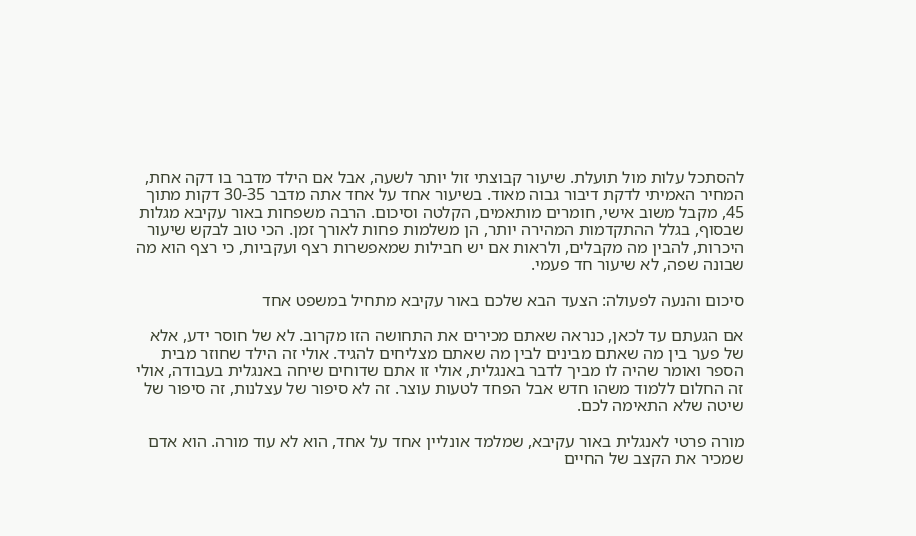להסתכל עלות מול תועלת. שיעור קבוצתי זול יותר לשעה, אבל אם הילד מדבר בו דקה אחת, המחיר האמיתי לדקת דיבור גבוה מאוד. בשיעור אחד על אחד אתה מדבר 30-35 דקות מתוך 45, מקבל משוב אישי, חומרים מותאמים, הקלטה וסיכום. הרבה משפחות באור עקיבא מגלות שבסוף, בגלל ההתקדמות המהירה יותר, הן משלמות פחות לאורך זמן. הכי טוב לבקש שיעור היכרות, להבין מה מקבלים, ולראות אם יש חבילות שמאפשרות רצף ועקביות, כי רצף הוא מה שבונה שפה, לא שיעור חד פעמי.

סיכום והנעה לפעולה: הצעד הבא שלכם באור עקיבא מתחיל במשפט אחד

אם הגעתם עד לכאן, כנראה שאתם מכירים את התחושה הזו מקרוב. לא של חוסר ידע, אלא של פער בין מה שאתם מבינים לבין מה שאתם מצליחים להגיד. אולי זה הילד שחוזר מבית הספר ואומר שהיה לו מביך לדבר באנגלית, אולי זו אתם שדוחים שיחה באנגלית בעבודה, אולי זה החלום ללמוד משהו חדש אבל הפחד לטעות עוצר. זה לא סיפור של עצלנות, זה סיפור של שיטה שלא התאימה לכם.

מורה פרטי לאנגלית באור עקיבא, שמלמד אונליין אחד על אחד, הוא לא עוד מורה. הוא אדם שמכיר את הקצב של החיים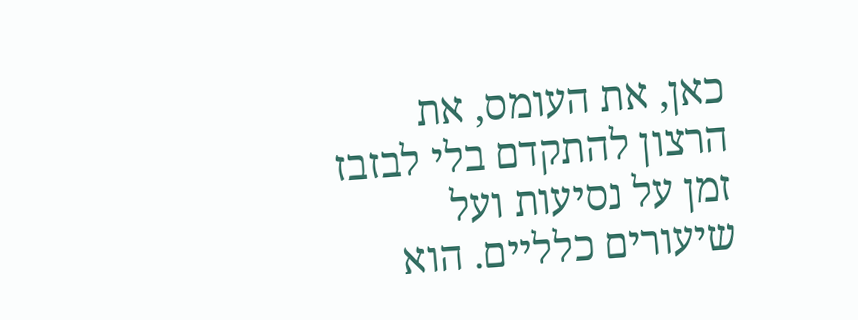כאן, את העומס, את הרצון להתקדם בלי לבזבז זמן על נסיעות ועל שיעורים כלליים. הוא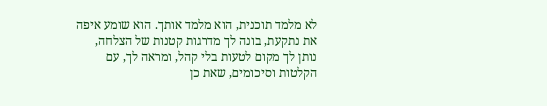לא מלמד תוכנית, הוא מלמד אותך. הוא שומע איפה את נתקעת, בונה לך מדרגות קטנות של הצלחה, נותן לך מקום לטעות בלי קהל, ומראה לך, עם הקלטות וסיכומים, שאת כן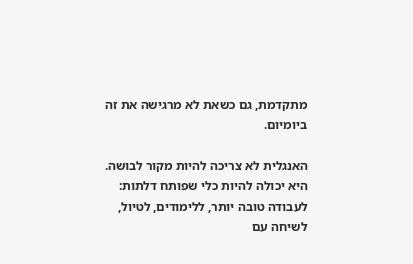מתקדמת, גם כשאת לא מרגישה את זה ביומיום.

האנגלית לא צריכה להיות מקור לבושה. היא יכולה להיות כלי שפותח דלתות: לעבודה טובה יותר, ללימודים, לטיול, לשיחה עם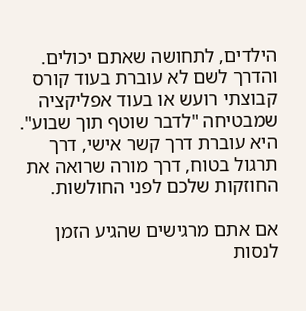הילדים, לתחושה שאתם יכולים. והדרך לשם לא עוברת בעוד קורס קבוצתי רועש או בעוד אפליקציה שמבטיחה "לדבר שוטף תוך שבוע". היא עוברת דרך קשר אישי, דרך תרגול בטוח, דרך מורה שרואה את החוזקות שלכם לפני החולשות.

אם אתם מרגישים שהגיע הזמן לנסות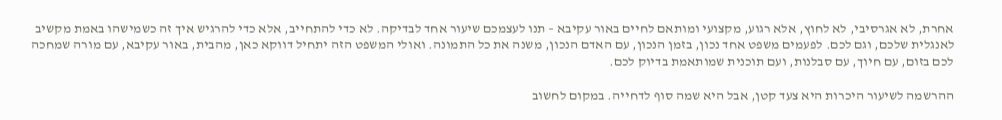אחרת, לא אגרסיבי, לא לחוץ, אלא רגוע, מקצועי ומותאם לחיים באור עקיבא – תנו לעצמכם שיעור אחד לבדיקה. לא כדי להתחייב, אלא כדי להרגיש איך זה כשמישהו באמת מקשיב לאנגלית שלכם, וגם לכם. לפעמים משפט אחד נכון, בזמן הנכון, עם האדם הנכון, משנה את כל התמונה. ואולי המשפט הזה יתחיל דווקא כאן, מהבית, באור עקיבא, עם מורה שמחכה לכם בזום, עם חיוך, עם סבלנות, ועם תוכנית שמותאמת בדיוק לכם.

ההרשמה לשיעור היכרות היא צעד קטן, אבל היא שמה סוף לדחייה. במקום לחשוב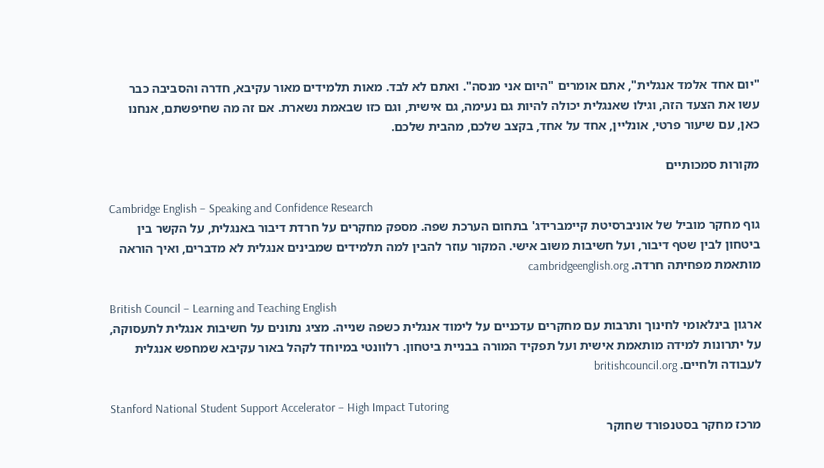"יום אחד אלמד אנגלית", אתם אומרים "היום אני מנסה". ואתם לא לבד. מאות תלמידים מאור עקיבא, חדרה והסביבה כבר עשו את הצעד הזה, וגילו שאנגלית יכולה להיות גם נעימה, גם אישית, וגם כזו שבאמת נשארת. אם זה מה שחיפשתם, אנחנו כאן, עם שיעור פרטי, אונליין, אחד על אחד, בקצב שלכם, מהבית שלכם.

מקורות סמכותיים

Cambridge English – Speaking and Confidence Research
גוף מחקר מוביל של אוניברסיטת קיימברידג' בתחום הערכת שפה. מספק מחקרים על חרדת דיבור באנגלית, על הקשר בין ביטחון לבין שטף דיבור, ועל חשיבות משוב אישי. המקור עוזר להבין למה תלמידים שמבינים אנגלית לא מדברים, ואיך הוראה מותאמת מפחיתה חרדה. cambridgeenglish.org

British Council – Learning and Teaching English
ארגון בינלאומי לחינוך ותרבות עם מחקרים עדכניים על לימוד אנגלית כשפה שנייה. מציג נתונים על חשיבות אנגלית לתעסוקה, על יתרונות למידה מותאמת אישית ועל תפקיד המורה בבניית ביטחון. רלוונטי במיוחד לקהל באור עקיבא שמחפש אנגלית לעבודה ולחיים. britishcouncil.org

Stanford National Student Support Accelerator – High Impact Tutoring
מרכז מחקר בסטנפורד שחוקר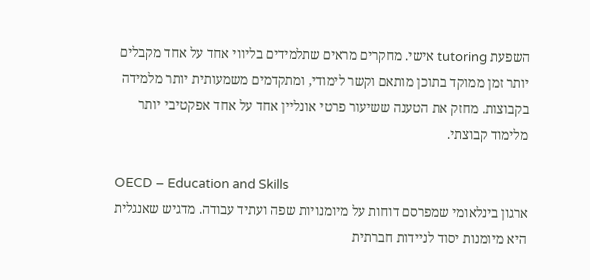השפעת tutoring אישי. מחקרים מראים שתלמידים בליווי אחד על אחד מקבלים יותר זמן ממוקד בתוכן מותאם וקשר לימודי, ומתקדמים משמעותית יותר מלמידה בקבוצות. מחזק את הטענה ששיעור פרטי אונליין אחד על אחד אפקטיבי יותר מלימוד קבוצתי.

OECD – Education and Skills
ארגון בינלאומי שמפרסם דוחות על מיומנויות שפה ועתיד עבודה. מדגיש שאנגלית היא מיומנות יסוד לניידות חברתית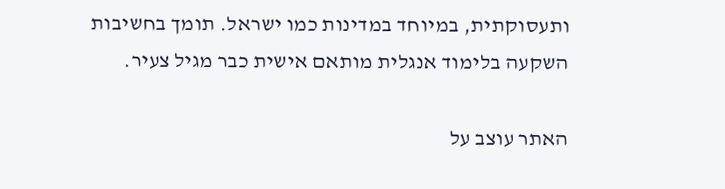ותעסוקתית, במיוחד במדינות כמו ישראל. תומך בחשיבות השקעה בלימוד אנגלית מותאם אישית כבר מגיל צעיר.

האתר עוצב על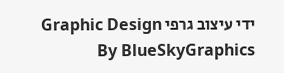ידי עיצוב גרפי Graphic Design By BlueSkyGraphics